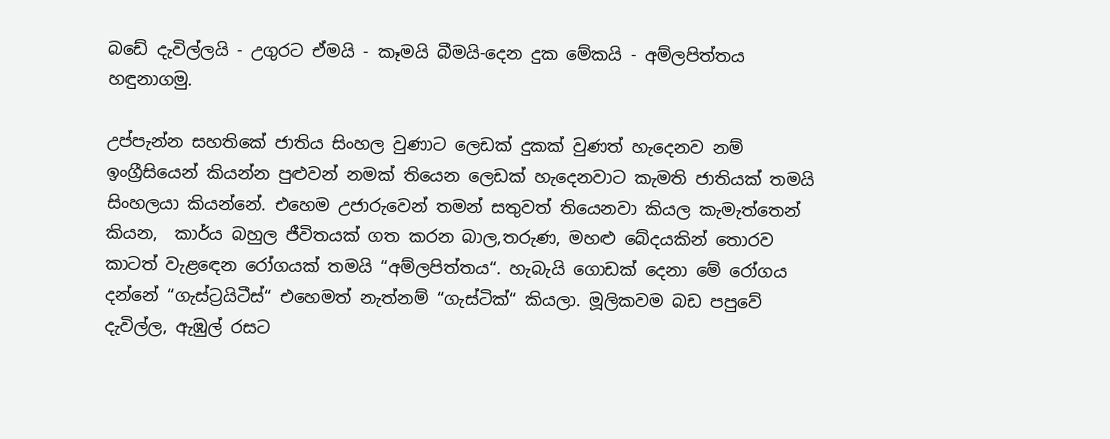බඩේ දැවිල්ලයි - උගුරට ඒමයි - කෑමයි බීමයි-දෙන දුක මේකයි - අම්ලපිත්තය හඳුනාගමු.

උප්පැන්න සහතිකේ ජාතිය සිංහල වුණාට ලෙඩක් දුකක් වුණත් හැදෙනව නම් ඉංග්‍රීසියෙන් කියන්න පුළුවන් නමක් තියෙන ලෙඩක් හැදෙනවාට කැමති ජාතියක් තමයි සිංහලයා කියන්නේ. එහෙම උජාරුවෙන් තමන් සතුවත් තියෙනවා කියල කැමැත්තෙන් කියන,  කාර්ය බහුල ජීවිතයක් ගත කරන බාල,තරුණ, මහළු බේදයකින් තොරව කාටත් වැළඳෙන රෝගයක් තමයි “අම්ලපිත්තය“. හැබැයි ගොඩක් දෙනා මේ රෝගය දන්නේ “ගැස්ට්‍රයිටීස්“ එහෙමත් නැත්නම් “ගැස්ටික්“ කියලා. මූලිකවම බඩ පපුවේ දැවිල්ල, ඇඹුල් රසට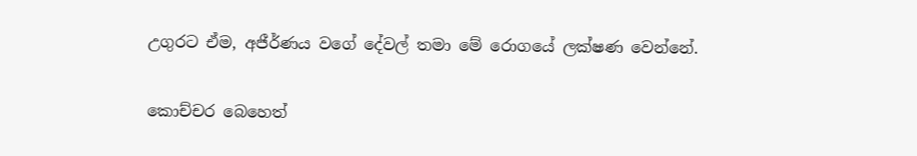උගුරට ඒම, අජීර්ණය වගේ දේවල් තමා මේ රොගයේ ලක්ෂණ වෙන්නේ.

කොච්චර බෙහෙත්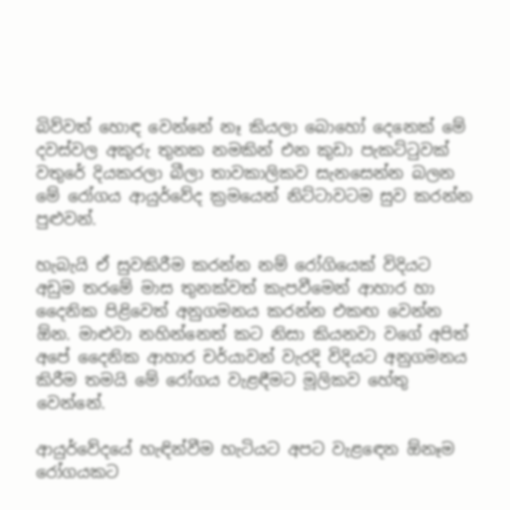බිව්වත් හොඳ වෙන්නේ නෑ කියලා බොහෝ දෙනෙක් මේ දවස්වල අකුරු තුනක නමකින් එන කුඩා පැකට්ටුවක් වතුරේ දියකරලා බීලා තාවකාලිකව සැනසෙන්න බලන මේ රෝගය ආයුර්වේද ක්‍රමයෙන් නිට්ටාවටම සුව කරන්න පුළුවන්.

හැබැයි ඒ සුවකිරීම කරන්න නම් රෝගියෙක් විදියට අඩුම තරමේ මාස තුනක්වත් කැපවීමෙන් ආහාර හා දෛනික පිළිවෙත් අනුගමනය කරන්න එකඟ වෙන්න ඕන. මාළුවා නහින්නෙත් කට නිසා කියනවා වගේ අපිත් අපේ දෛනික ආහාර චර්යාවන් වැරදි විදියට අනුගමනය කිරීම තමයි මේ රෝගය වැළඳීමට මූලිකව හේතු වෙන්නේ.

ආයුර්වේදයේ හැඳින්වීම හැටියට අපට වැළඳෙන ඕනෑම රෝගයකට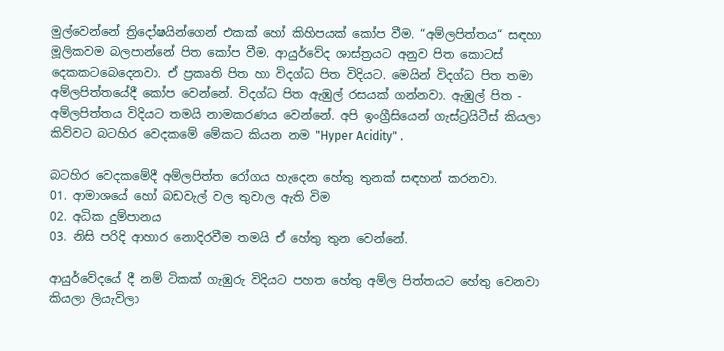මුල්වෙන්නේ ත්‍රිදෝෂයින්ගෙන් එකක් හෝ කිහිපයක් කෝප වීම. “අම්ලපිත්තය“ සඳහා මූලිකවම බලපාන්නේ පිත කෝප වීම. ආයුර්වේද ශාස්ත්‍රයට අනුව පිත කොටස් දෙකකටබෙදෙනවා. ඒ ප්‍රකෘති පිත හා විදග්ධ පිත විදියට. මෙයින් විදග්ධ පිත තමා අම්ලපිත්තයේදී කෝප වෙන්නේ. විදග්ධ පිත ඇඹුල් රසයක් ගන්නවා. ඇඹුල් පිත - අම්ලපිත්තය විදියට තමයි නාමකරණය වෙන්නේ. අපි ඉංග්‍රීසියෙන් ගැස්ට්‍රයිටීස් කියලා කිව්වට බටහිර වෙදකමේ මේකට කියන නම "Hyper Acidity" .

බටහිර වෙදකමේදී අම්ලපිත්ත රෝගය හැදෙන හේතු තුනක් සඳහන් කරනවා.
01. ආමාශයේ හෝ බඩවැල් වල තුවාල ඇති විම
02. අධික දුම්පානය
03. නිසි පරිදි ආහාර නොදිරවීම තමයි ඒ හේතු තුන වෙන්නේ.

ආයුර්වේදයේ දී නම් ටිකක් ගැඹුරු විදියට පහත හේතු අම්ල පිත්තයට හේතු වෙනවා කියලා ලියැවිලා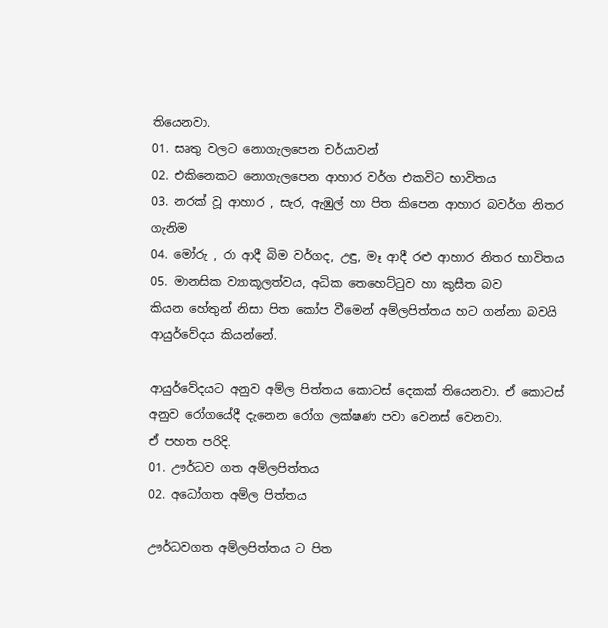තියෙනවා.
01. සෘතු වලට නොගැලපෙන චර්යාවන්
02. එකිනෙකට නොගැලපෙන ආහාර වර්ග එකවිට භාවිතය
03. නරක් වූ ආහාර , සැර, ඇඹුල් හා පිත කිපෙන ආහාර බවර්ග නිතර ගැනිම
04. මෝරු , රා ආදී බිම වර්ගද, උඳු, මෑ ආදී රළු ආහාර නිතර භාවිතය
05. මානසික ව්‍යාකූලත්වය, අධික තෙහෙට්ටුව හා කුසීත බව
කියන හේතුන් නිසා පිත කෝප වීමෙන් අම්ලපිත්තය හට ගන්නා බවයි ආයුර්වේදය කියන්නේ.

ආයුර්වේදයට අනුව අම්ල පිත්තය කොටස් දෙකක් තියෙනවා. ඒ කොටස් අනුව රෝගයේදී දැනෙන රෝග ලක්ෂණ පවා වෙනස් වෙනවා.
ඒ පහත පරිදි.
01. ඌර්ධව ගත අම්ලපිත්තය
02. අධෝගත අම්ල පිත්තය

ඌර්ධවගත අම්ලපිත්තය ට පිත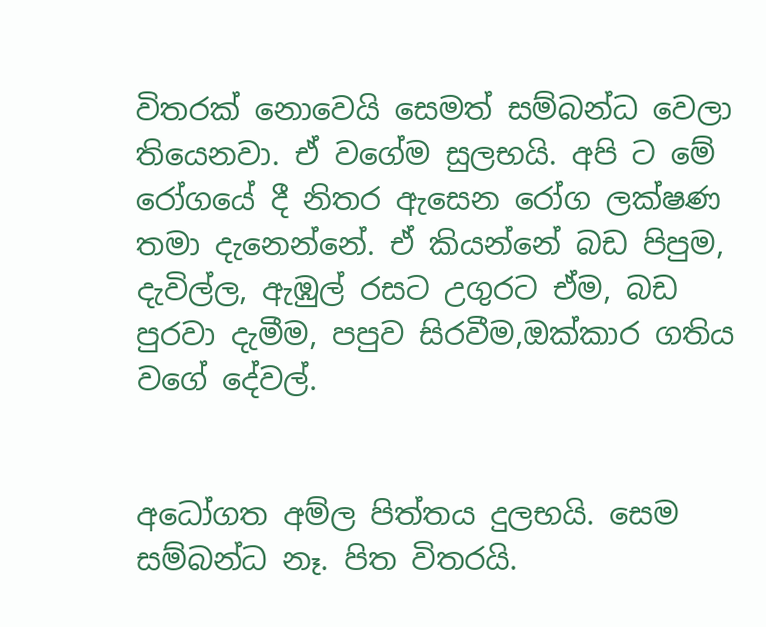විතරක් නොවෙයි සෙමත් සම්බන්ධ වෙලා තියෙනවා. ඒ වගේම සුලභයි. අපි ට මේ රෝගයේ දී නිතර ඇසෙන රෝග ලක්ෂණ තමා දැනෙන්නේ. ඒ කියන්නේ බඩ පිපුම,  දැවිල්ල, ඇඹුල් රසට උගුරට ඒම, බඩ පුරවා දැමීම, පපුව සිරවීම,ඔක්කාර ගතිය වගේ දේවල්.


අධෝගත අම්ල පිත්තය දුලභයි. සෙම සම්බන්ධ නෑ. පිත විතරයි.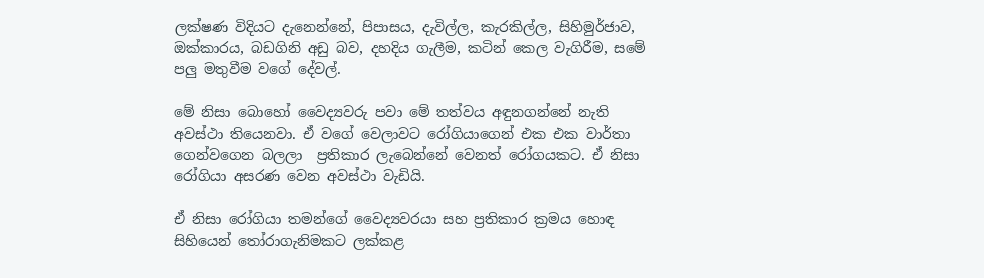ලක්ෂණ විදියට දැනෙන්නේ, පිපාසය, දැවිල්ල, කැරකිල්ල, සිහිමුර්ජාව, ඔක්කාරය, බඩගිනි අඩු බව, දහදිය ගැලීම, කටින් කෙල වැගිරීම, සමේ පලු මතුවීම වගේ දේවල්.

මේ නිසා බොහෝ වෛද්‍යවරු පවා මේ තත්වය අඳුනගන්නේ නැති අවස්ථා තියෙනවා. ඒ වගේ වෙලාවට රෝගියාගෙන් එක එක වාර්තා ගෙන්වගෙන බලලා  ප්‍රතිකාර ලැබෙන්නේ වෙනත් රෝගයකට. ඒ නිසා රෝගියා අසරණ වෙන අවස්ථා වැඩියි.

ඒ නිසා රෝගියා තමන්ගේ වෛද්‍යවරයා සහ ප්‍රතිකාර ක්‍රමය හොඳ සිහියෙන් තෝරාගැනිමකට ලක්කළ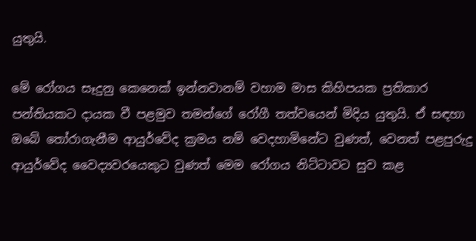යුතුයි.

මේ රෝගය සෑදුනු කෙනෙක් ඉන්නවානම් වහාම මාස කිහිපයක ප්‍රතිකාර පන්තියකට දායක වී පළමුව තමන්ගේ රෝගී තත්වයෙන් මිදිය යුතුයි. ඒ සඳහා ඔබේ තෝරාගැනීම ආයුර්වේද ක්‍රමය නම් වෙදහාමිනේට වුණත්, වෙනත් පළපුරුදු ආයුර්වේද වෛද්‍යවරයෙකුට වුණත් මෙම රෝගය නිට්ටාවට සුව කළ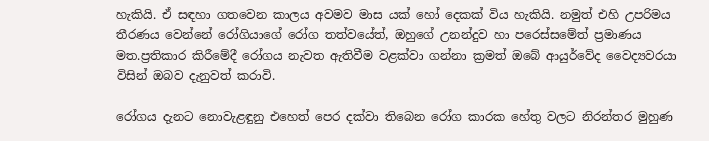හැකියි. ඒ සඳහා ගතවෙන කාලය අවමව මාස යක් හෝ දෙකක් විය හැකියි. නමුත් එහි උපරිමය තීරණය වෙන්නේ රෝගියාගේ රෝග තත්වයේත්, ඔහුගේ උනන්දුව හා පරෙස්සමේත් ප්‍රමාණය මත.ප්‍රතිකාර කිරීමේදී රෝගය නැවත ඇතිවීම වළක්වා ගන්නා ක්‍රමත් ඔබේ ආයුර්වේද වෛද්‍යවරයා විසින් ඔබව දැනුවත් කරාවි.

රෝගය දැනට නොවැළඳුනු එහෙත් පෙර දක්වා තිබෙන රෝග කාරක හේතු වලට නිරන්තර මුහුණ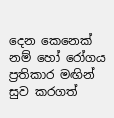දෙන කෙනෙක් නම් හෝ රෝගය ප්‍රතිකාර මඟින් සුව කරගත්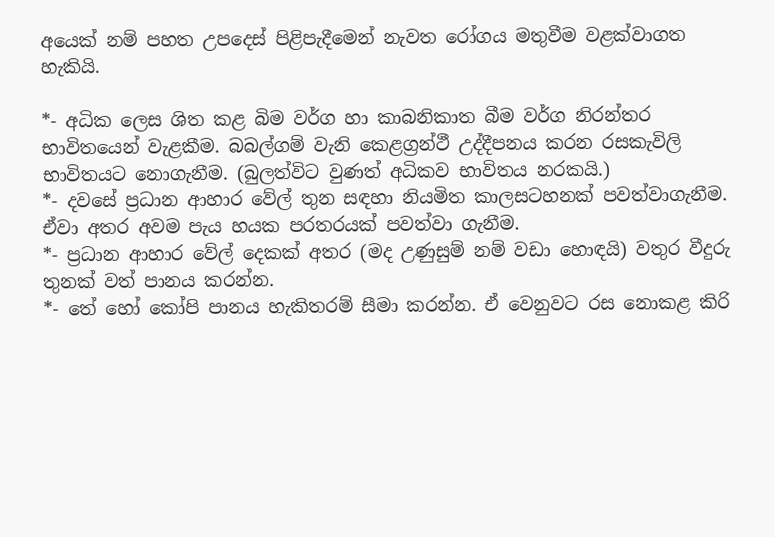අයෙක් නම් පහත උපදෙස් පිළිපැදීමෙන් නැවත රෝගය මතුවීම වළක්වාගත හැකියි.

*- අධික ලෙස ශිත කළ බිම වර්ග හා කාබනිකාත බීම වර්ග නිරන්තර භාවිතයෙන් වැළකීම. බබල්ගම් වැනි කෙළග්‍රන්ථී උද්දීපනය කරන රසකැවිලි භාවිතයට නොගැනීම. (බුලත්විට වුණත් අධිකව භාවිතය නරකයි.)
*- දවසේ ප්‍රධාන ආහාර වේල් තුන සඳහා නියමිත කාලසටහනක් පවත්වාගැනීම. ඒවා අතර අවම පැය හයක පරතරයක් පවත්වා ගැනීම.
*- ප්‍රධාන ආහාර වේල් දෙකක් අතර (මද උණුසුම් නම් වඩා හොඳයි) වතුර වීදුරු තුනක් වත් පානය කරන්න.
*- තේ හෝ කෝපි පානය හැකිතරම් සීමා කරන්න. ඒ වෙනුවට රස නොකළ කිරි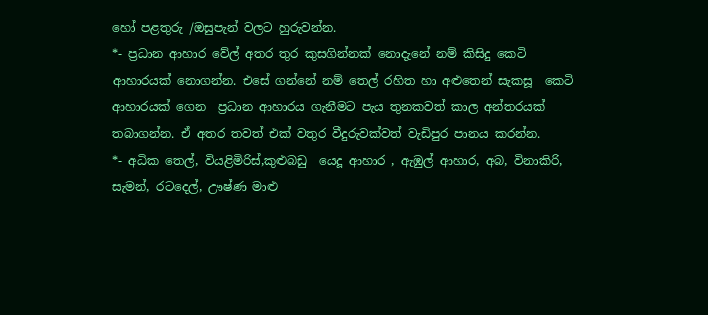හෝ පළතුරු /ඔසුපැන් වලට හුරුවන්න.
*- ප්‍රධාන ආහාර වේල් අතර තුර කුසගින්නක් නොදැනේ නම් කිසිදු කෙටි ආහාරයක් නොගන්න. එසේ ගන්නේ නම් තෙල් රහිත හා අළුතෙන් සැකසූ  කෙටි ආහාරයක් ගෙන  ප්‍රධාන ආහාරය ගැනීමට පැය තුනකවත් කාල අන්තරයක් තබාගන්න. ඒ අතර තවත් එක් වතුර වීදුරුවක්වත් වැඩිපුර පානය කරන්න.
*- අධික තෙල්, වියළිමිරිස්,කුළුබඩු  යෙදූ ආහාර , ඇඹුල් ආහාර, අබ, විනාකිරි, සැමන්, රටදෙල්, ඌෂ්ණ මාළු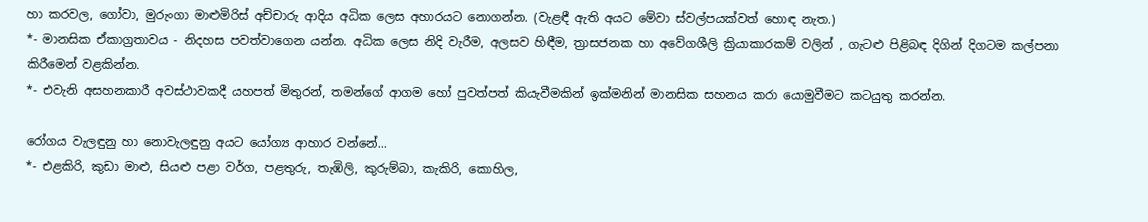හා කරවල, ගෝවා, මුරුංගා මාළුමිරිස් අච්චාරු ආදිය අධික ලෙස අහාරයට නොගන්න. (වැළඳී ඇති අයට මේවා ස්වල්පයක්වත් හොඳ නැත.)
*- මානසික ඒකාග්‍රතාවය - නිදහස පවත්වාගෙන යන්න. අධික ලෙස නිදි වැරීම, අලසව හිඳීම, ත්‍රාසජනක හා අවේගශීලි ක්‍රියාකාරකම් වලින් , ගැටළු පිළිබඳ දිගින් දිගටම කල්පනා කිරීමෙන් වළකින්න.
*- එවැනි අසහනකාරී අවස්ථාවකදී යහපත් මිතුරන්, තමන්ගේ ආගම හෝ පුවත්පත් කියැවීමකින් ඉක්මනින් මානසික සහනය කරා යොමුවීමට කටයුතු කරන්න.

රෝගය වැලඳුනු හා නොවැලඳුනු අයට යෝග්‍ය ආහාර වන්නේ...
*- එළකිරි, කුඩා මාළු, සියළු පළා වර්ග, පළතුරු, තැඹිලි, කුරුම්බා, කැකිරි, කොහිල,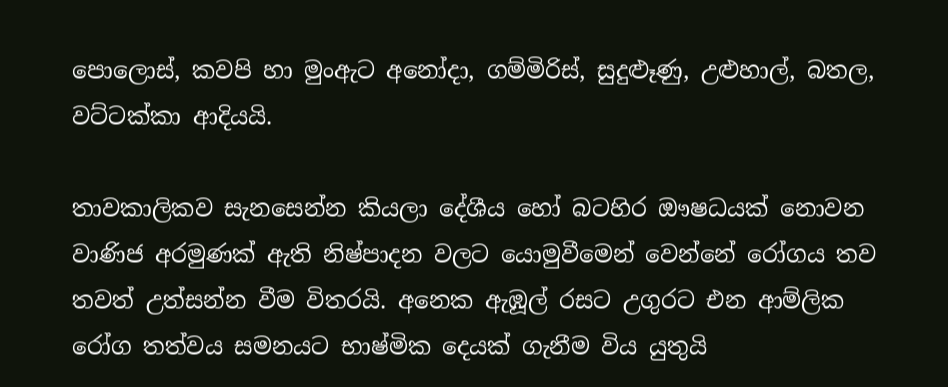පොලොස්, කවපි හා මුංඇට අනෝදා, ගම්මිරිස්, සුදුළූණු, උළුහාල්, බතල, වට්ටක්කා ආදියයි.

තාවකාලිකව සැනසෙන්න කියලා දේශීය හෝ බටහිර ඖෂධයක් නොවන වාණිජ අරමුණක් ඇති නිෂ්පාදන වලට යොමුවීමෙන් වෙන්නේ රෝගය තව තවත් උත්සන්න වීම විතරයි. අනෙක ඇඹූල් රසට උගුරට එන ආම්ලික රෝග තත්වය සමනයට භාෂ්මික දෙයක් ගැනීම විය යුතුයි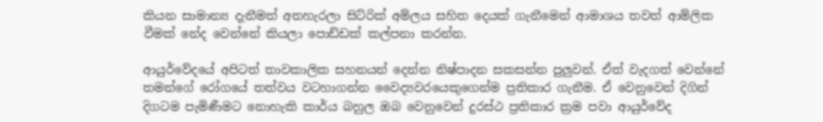කියන සාමාන්‍ය දැනීමත් අතහැරලා සිට්රික් අම්ලය සහිත දෙයක් ගැනීමෙන් ආමාශය තවත් ආම්ලික වීමක් නේද වෙන්නේ කියලා පොඩ්ඩක් කල්පනා කරන්න.

ආයුර්වේදයේ අපිටත් තාවකාලික සහනයන් දෙන්න නිෂ්පාදන සකසන්න පුලුවන්. ඒත් වැදගත් වෙන්නේ තමන්ගේ රෝගයේ තත්වය වටහාගන්න වෛද්‍යවරයෙකුගෙන්ම ප්‍රතිකාර ගැනීම. ඒ වෙනුවෙන් දිගින් දිගටම පැමිණීමට නොහැකි කාර්ය බහුල ඔබ වෙනුවෙන් දුරස්ථ ප්‍රතිකාර ක්‍රම පවා ආයුර්වේද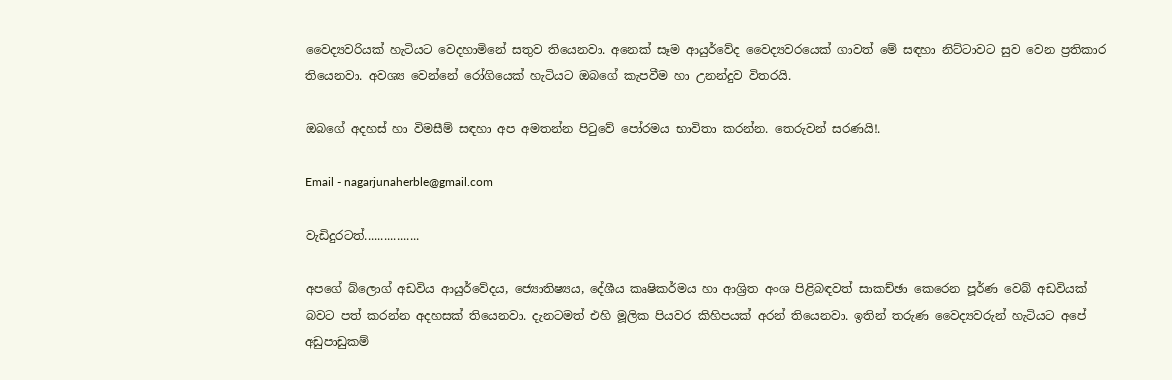වෛද්‍යවරියක් හැටියට වෙදහාමිනේ සතුව තියෙනවා. අනෙක් සෑම ආයුර්වේද වෛද්‍යවරයෙක් ගාවත් මේ සඳහා නිට්ටාවට සුව වෙන ප්‍රතිකාර තියෙනවා. අවශ්‍ය වෙන්නේ රෝගියෙක් හැටියට ඔබගේ කැපවීම හා උනන්දුව විතරයි.

ඔබගේ අදහස් හා විමසීම් සඳහා අප අමතන්න පිටුවේ පෝරමය භාවිතා කරන්න. තෙරුවන් සරණයි!.

Email - nagarjunaherble@gmail.com

වැඩිදුරටත්.................

අපගේ බ්ලොග් අඩවිය ආයුර්වේදය, ජ්‍යොතිෂ්‍යය, දේශීය කෘෂිකර්මය හා ආශ්‍රිත අංශ පිළිබඳවත් සාකච්ඡා කෙරෙන පූර්ණ වෙබ් අඩවියක් බවට පත් කරන්න අදහසක් තියෙනවා. දැනටමත් එහි මූලික පියවර කිහිපයක් අරන් තියෙනවා. ඉතින් තරුණ වෛද්‍යවරුන් හැටියට අපේ අඩුපාඩුකම්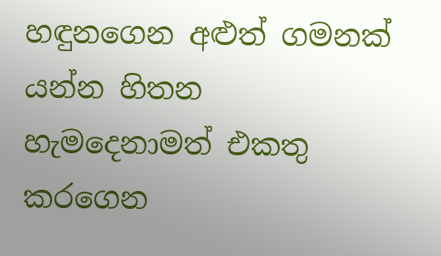හඳුනගෙන අළුත් ගමනක් යන්න හිතන හැමදෙනාමත් එකතු කරගෙන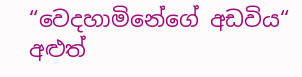“වෙදහාමිනේගේ අඩවිය“ අළුත්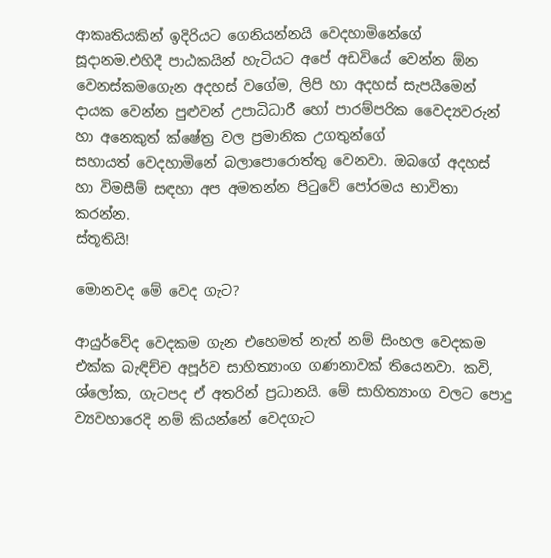ආකෘතියකින් ඉදිරියට ගෙනියන්නයි වෙදහාමිනේගේ සූදානම.එහිදී පාඨකයින් හැටියට අපේ අඩවියේ වෙන්න ඕන වෙනස්කමගෙැන අදහස් වගේම, ලිපි හා අදහස් සැපයීමෙන් දායක වෙන්න පුළුවන් උපාධිධාරී හෝ පාරම්පරික වෛද්‍යවරුන් හා අනෙකුත් ක්ෂේත්‍ර වල ප්‍රමානික උගතුන්ගේ සහායත් ‍වෙදහාමිනේ බලාපොරොත්තු වෙනවා. ඔබගේ අදහස් හා විමසීම් සඳහා අප අමතන්න පිටුවේ පෝරමය භාවිතා කරන්න.
ස්තූතියි!

මොනවද මේ වෙද ගැට?

ආයුර්වේද වෙදකම ගැන එහෙමත් නැත් නම් සිංහල වෙදකම එක්ක බැඳිච්ච අපූර්ව සාහිත්‍යාංග ගණනාවක් තියෙනවා. කවි, ශ්ලෝක, ගැටපද ඒ අතරින් ප්‍රධානයි. මේ සාහිත්‍යාංග වලට පොදු ව්‍යවහාරෙදි නම් කියන්නේ වෙදගැට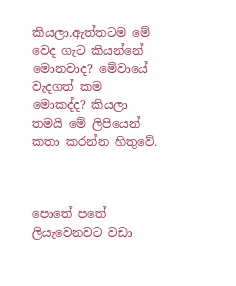කියලා.ඇත්තටම ‍මේ වෙද ගැට කියන්නේ මොනවාද? මේවායේ වැදගත් කම මොකද්ද? කියලා තමයි මේ ලිපියෙන් කතා කරන්න හිතුවේ.



පොතේ පතේ ලියැවෙනවට වඩා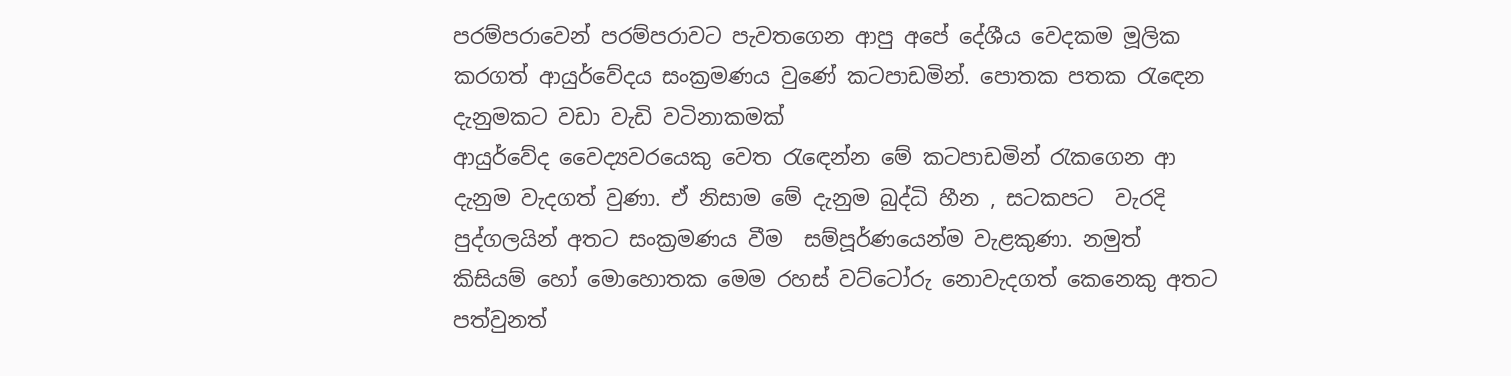පරම්පරාවෙන් පරම්පරාවට පැවතගෙන ආපු අපේ දේශීය වෙදකම මූලික කරගත් ආයුර්වේදය සංක්‍රමණය වුණේ කටපාඩමින්. පොතක පතක රැඳෙන දැනුමකට වඩා වැඩි වටිනාකමක්
ආයුර්වේද වෛද්‍යවරයෙකු වෙත රැඳෙන්න මේ කටපාඩමින් රැකගෙන ආ දැනුම වැදගත් වුණා. ඒ නිසාම මේ දැනුම බුද්ධි හීන , සටකපට  වැරදි පුද්ගලයින් අතට සංක්‍රමණය වීම  සම්පූර්ණයෙන්ම වැළකුණා. නමුත් කිසියම් හෝ මොහොතක මෙම රහස් වට්ටෝරු නොවැදගත් කෙනෙකු අතට පත්වුනත්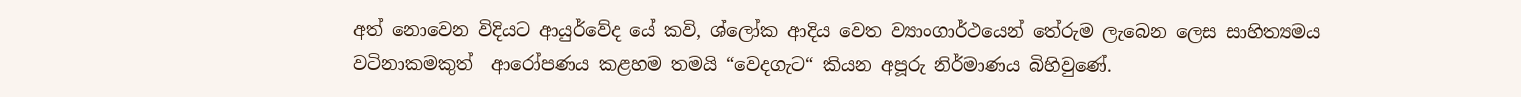අත් නොවෙන විදියට ආයුර්වේද යේ කවි, ශ්ලෝක ආදිය වෙත ව්‍යාංගාර්ථයෙන් තේරුම ලැබෙන ලෙස සාහිත්‍යමය වටිනාකමකුත්  ආරෝපණය කළහම තමයි “වෙදගැට“ කියන අපූරු නිර්මාණය බිහිවුණේ.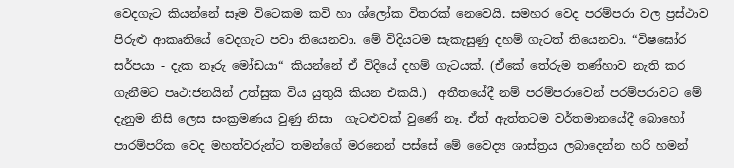වෙදගැට කියන්නේ සෑම විටෙකම කවි හා ශ්ලෝක විතරක් නෙවෙයි. සමහර වෙද පරම්පරා වල ප්‍රස්ථාව පිරුළු ආකෘතියේ වෙදගැට පවා තියෙනවා. මේ විදියටම සැකැසුණු දහම් ගැටත් තියෙනවා. “විෂඝෝර සර්පයා - දැක නෑරු මෝඩයා“ කියන්නේ ඒ විදියේ දහම් ගැටයක්. (ඒකේ තේරුම තණ්හාව නැති කර ගැනීමට පෘථ:ජනයින් උත්සුක විය යුතුයි කියන එකයි.)  අතීතයේදී නම් පරම්පරාවෙන් පරම්පරාවට මේ දැනුම නිසි ලෙස සංක්‍රමණය වුණු නිසා  ගැටළුවක් වුණේ නෑ. ඒත් ඇත්තටම වර්තමානයේදී බොහෝ පාරම්පරික වෙද මහත්වරුන්ට තමන්ගේ මරනෙන් පස්සේ මේ වෛද්‍ය ශාස්ත්‍රය ලබාදෙන්න හරි හමන්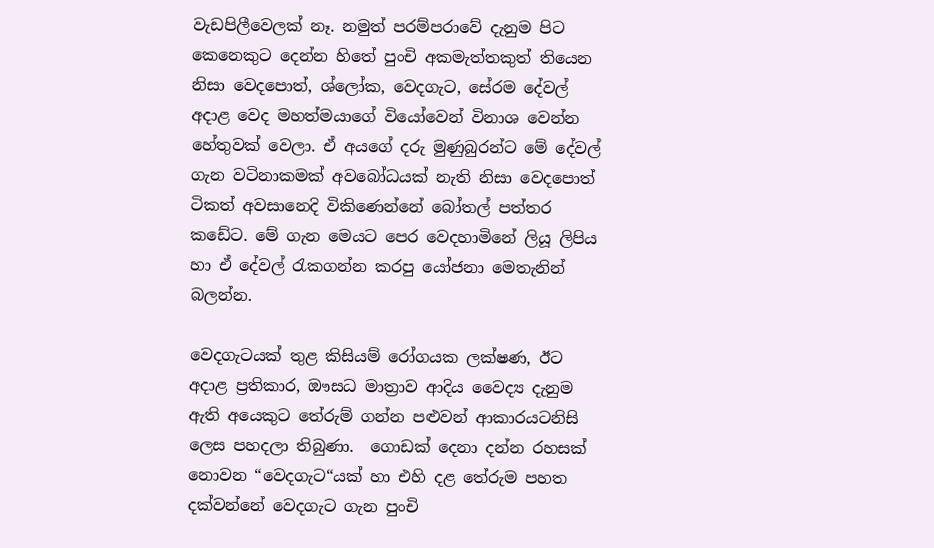වැඩපිලීවෙලක් නෑ. නමුත් පරම්පරාවේ දැනුම පිට කෙනෙකුට දෙන්න හිතේ පුංචි අකමැත්තකුත් තියෙන නිසා වෙදපොත්, ශ්ලෝක, වෙදගැට, සේරම දේවල් අදාළ වෙද මහත්මයාගේ වියෝවෙන් විනාශ වෙන්න හේතුවක් වෙලා. ඒ අයගේ දරු මුණුබුරන්ට මේ දේවල් ගැන වටිනාකමක් අවබෝධයක් නැති නිසා වෙදපොත් ටිකත් අවසානෙදි විකිණෙන්නේ බෝතල් පත්තර කඩේට. මේ ගැන මෙයට පෙර වෙදහාමිනේ ලියූ ලිපිය හා ඒ දේවල් රැකගන්න කරපු යෝජනා මෙතැනින් බලන්න.

වෙදගැටයක් තුළ කිසියම් රෝගයක ලක්ෂණ, ඊට අදාළ ප්‍රතිකාර, ඖසධ මාත්‍රාව ආදිය වෛද්‍ය දැනුම ඇති අයෙකුට තේරුම් ගන්න පළුවන් ආකාරයටනිසි ලෙස පහදලා තිබුණා.  ගොඩක් දෙනා දන්න රහසක් නොවන “වෙදගැට“යක් හා එහි දළ තේරුම පහත දක්වන්නේ වෙදගැට ගැන පුංචි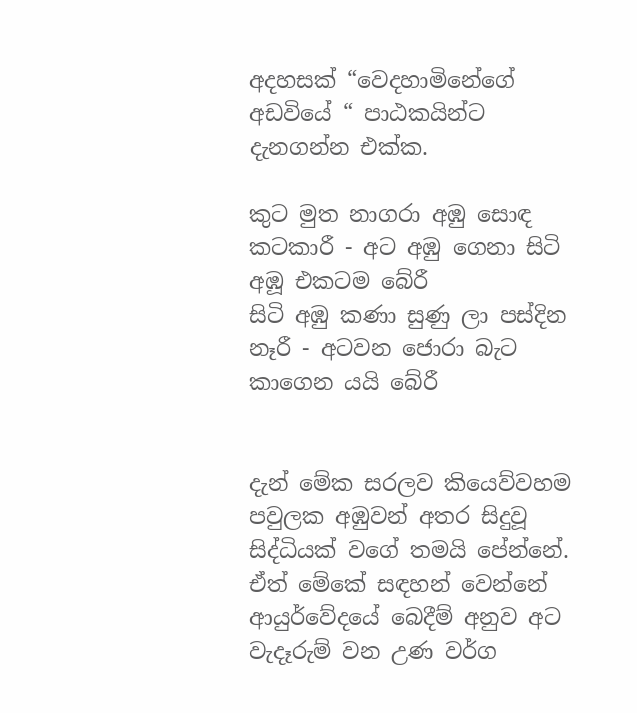අදහසක් “වෙදහාමිනේගේ අඩවියේ “ පාඨකයින්ට දැනගන්න එක්ක.

කුට මුත නාගරා අඹු සොඳ කටකාරී - අට අඹු ගෙනා සිටි අඹූ එකටම බේරී
සිටි අඹු කණා සුණු ලා පස්දින නෑරී - අටවන ජොරා බැට කාගෙන යයි බේරී


දැන් මේක සරලව කියෙව්වහම පවුලක අඹුවන් අතර සිදුවූ සිද්ධියක් වගේ තමයි පේන්නේ. ඒත් මේකේ සඳහන් වෙන්නේ ආයුර්වේදයේ බෙදීම් අනුව අට වැදෑරුම් වන උණ වර්ග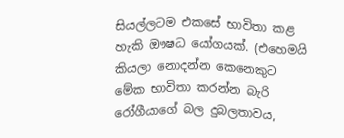සියල්ලටම එකසේ භාවිතා කළ හැකි ඖෂධ යෝගයක්. (එහෙමයි කියලා නොදන්න කෙනෙකුට මේක භාවිතා කරන්න බැරි රෝගීයාගේ බල දුබලතාවය,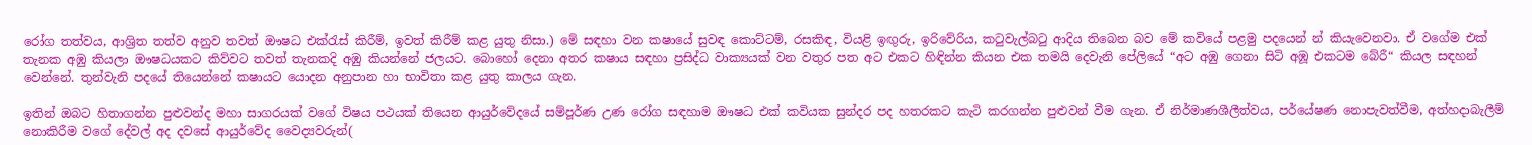රෝග තත්වය, ආශ්‍රිත තත්ව අනුව තවත් ඖෂධ එක්රැස් කිරීම්, ඉවත් කිරීම් කළ යුතු නිසා.) මේ සඳහා වන කෂායේ සුවඳ කොට්ටම්, රසකිඳ, වියළි ඉඟුරු, ඉරිවේරිය, කටුවැල්බටු ආදිය තිබෙන බව මේ කවියේ පළමු පදයෙන් න් කියැවෙනවා. ඒ වගේම එක් තැනක අඹු කියලා ඖෂධයකට කිව්වට තවත් තැනකදි අඹු කියන්නේ ජලයට. බොහෝ දෙනා අතර කෂාය සඳහා ප්‍රසිද්ධ වාක්‍යයක් වන වතුර පත අට එකට හිඳින්න කියන එක තමයි දෙවැනි පේලියේ “අට අඹු ගෙනා සිටි අඹූ එකටම බේරී“ කියල සඳහන් වෙන්නේ. තුන්වැනි පදයේ තියෙන්නේ කෂායට යොදන අනුපාන හා භාවිතා කළ යුතු කාලය ගැන.

ඉතින් ඔබට හිතාගන්න පුළුවන්ද මහා සාගරයක් වගේ විෂය පථයක් තියෙන ආයුර්වේදයේ සම්පූර්ණ උණ රෝග සඳහාම ඖෂධ එක් කවියක සුන්දර පද හතරකට කැටි කරගන්න පුළුවන් වීම ගැන. ඒ නිර්මාණශීලීත්වය, පර්යේෂණ නොපැවත්වීම, අත්හදාබැලීම් නොකිරීම වගේ දේවල් අද දවසේ ආයුර්වේද වෛද්‍යවරුන්(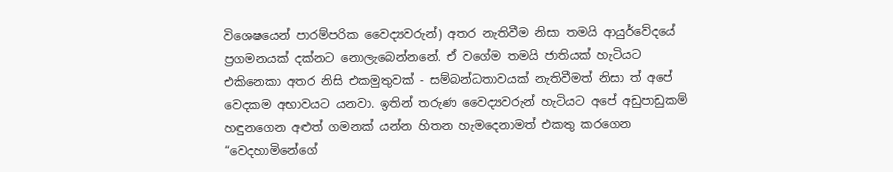විශෙෂයෙන් පාරම්පරික වෛද්‍යවරුන්) අතර නැතිවීම නිසා තමයි ආයුර්වේදයේ ප්‍රගමනයක් දක්නට නොලැබෙන්නනේ. ඒ වගේම තමයි ජාතියක් හැටියට එකිනෙකා අතර නිසි එකමුතුවක් - සම්බන්ධතාවයක් නැතිවීමත් නිසා ත් අපේ වෙදකම අභාවයට යනවා. ඉතින් තරුණ වෛද්‍යවරුන් හැටියට අපේ අඩුපාඩුකම් හඳුනගෙන අළුත් ගමනක් යන්න හිතන හැමදෙනාමත් එකතු කරගෙන “වෙදහාමිනේගේ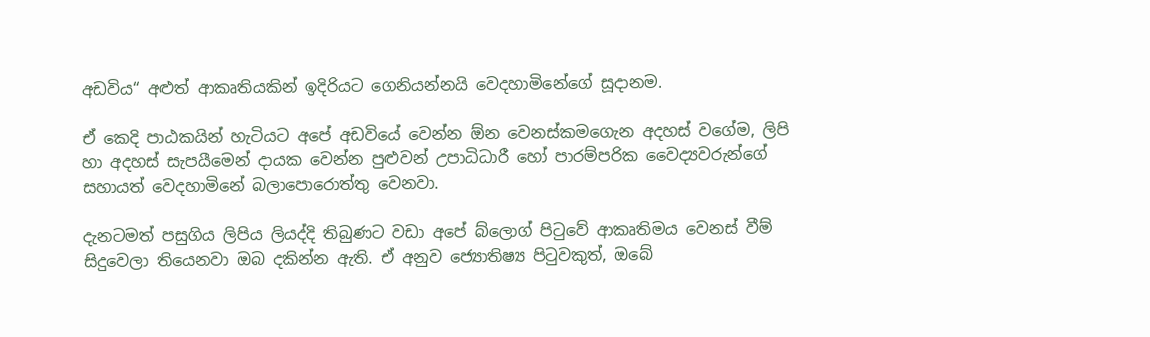අඩවිය“ අළුත් ආකෘතියකින් ඉදිරියට ගෙනියන්නයි වෙදහාමිනේගේ සූදානම.

ඒ කෙදි පාඨකයින් හැටියට අපේ අඩවියේ වෙන්න ඕන වෙනස්කමගෙැන අදහස් වගේම, ලිපි හා අදහස් සැපයීමෙන් දායක වෙන්න පුළුවන් උපාධිධාරී හෝ පාරම්පරික වෛද්‍යවරුන්ගේ සහායත් ‍වෙදහාමිනේ බලාපොරොත්තු වෙනවා.

දැනටමත් පසුගිය ලිපිය ලියද්දි තිබුණට වඩා අපේ බ්ලොග් පිටුවේ ආකෘතිමය වෙනස් වීම් සිදුවෙලා තියෙනවා ඔබ දකින්න ඇති. ඒ අනුව ජ්‍යොතිෂ්‍ය පිටුවකුත්, ඔබේ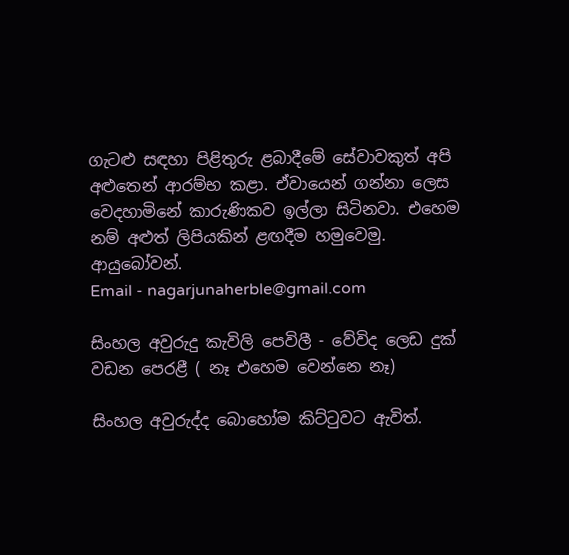ගැටළු සඳහා පිළිතුරු ළබාදීමේ සේවාවකුත් අපි අළුතෙන් ආරම්භ කළා. ඒවායෙන් ගන්නා ලෙස වෙදහාමිනේ කාරුණිකව ඉල්ලා සිටිනවා. එහෙම නම් අළුත් ලිපියකින් ළඟදීම හමුවෙමු.  ආයුබෝවන්.
Email - nagarjunaherble@gmail.com

සිංහල අවුරුදු කැවිලි පෙවිලී - වේවිද ලෙඩ දුක් වඩන පෙරළී ( නෑ එහෙම වෙන්නෙ නෑ)

සිංහල අවුරුද්ද බොහෝම කිට්ටුවට ඇවිත්.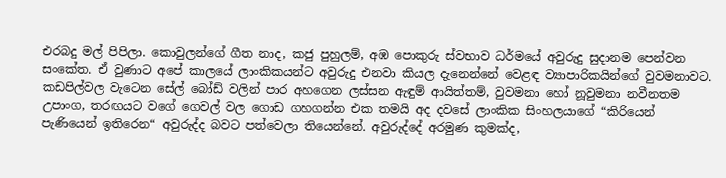එරබදු මල් පිපිලා. කොවුලන්ගේ ගීත නාද, කජු පුහුලම්, අඹ පොකුරු ස්වභාව ධර්මයේ අවුරුදු සුදානම පෙන්වන සංකේත. ඒ වුණාට අපේ කාලයේ ලාංකිකයන්ට අවුරුදු එනවා කියල දැනෙන්නේ වෙළඳ ව්‍යාපාරිකයින්ගේ වුවමනාවට. කඩපිල්වල වැටෙන සේල් බෝඩ් වලින් පාර අහගෙන ලස්සන ඇඳුම් ආයිත්තම්, වුවමනා හෝ නූවුමනා නවීනතම උපාංග, තරඟයට වගේ ගෙවල් වල ගොඩ ගහගන්න එක තමයි අද දවසේ ලාංකික සිංහලයාගේ “කිරියෙන් පැණියෙන් ඉතිරෙන“ අවුරුද්ද බවට පත්වෙලා තියෙන්නේ. අවුරුද්දේ අරමුණ කුමක්ද,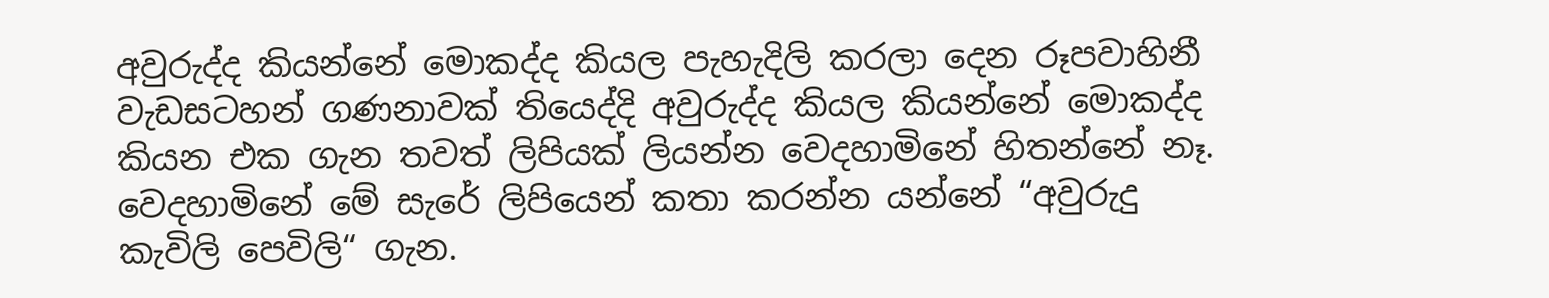අවුරුද්ද කියන්නේ මොකද්ද කියල පැහැදිලි කරලා දෙන රූපවාහිනී වැඩසටහන් ගණනාවක් තියෙද්දි අවුරුද්ද කියල කියන්නේ මොකද්ද කියන එක ගැන තවත් ලිපියක් ලියන්න වෙදහාමිනේ හිතන්නේ නෑ. වෙදහාමිනේ මේ සැරේ ලිපියෙන් කතා කරන්න යන්නේ “අවුරුදු කැවිලි පෙවිලි“ ගැන.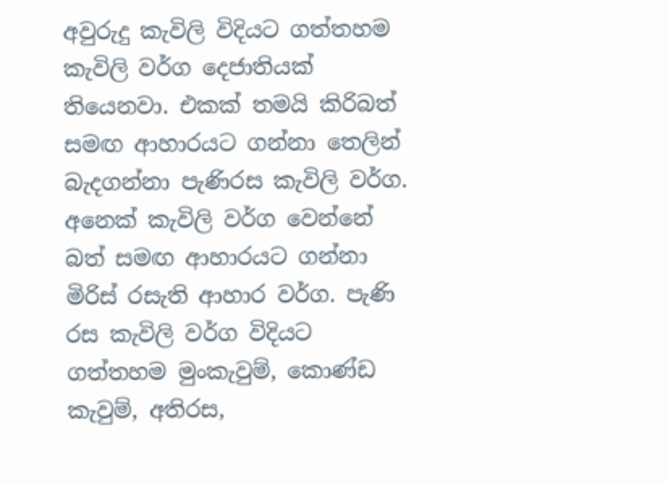අවුරුදු කැවිලි විදියට ගත්තහම කැවිලි වර්ග දෙජාතියක් තියෙනවා. එකක් තමයි කිරිබත් සමඟ ආහාරයට ගන්නා තෙලින් බැදගන්නා පැණිරස කැවිලි වර්ග. අනෙක් කැවිලි වර්ග වෙන්නේ බත් සමඟ ආහාරයට ගන්නා මිරිස් රසැති ආහාර වර්ග. පැණි රස කැවිලි වර්ග විදියට ගත්තහම මුංකැවුම්, කොණ්ඩ කැවුම්, අතිරස,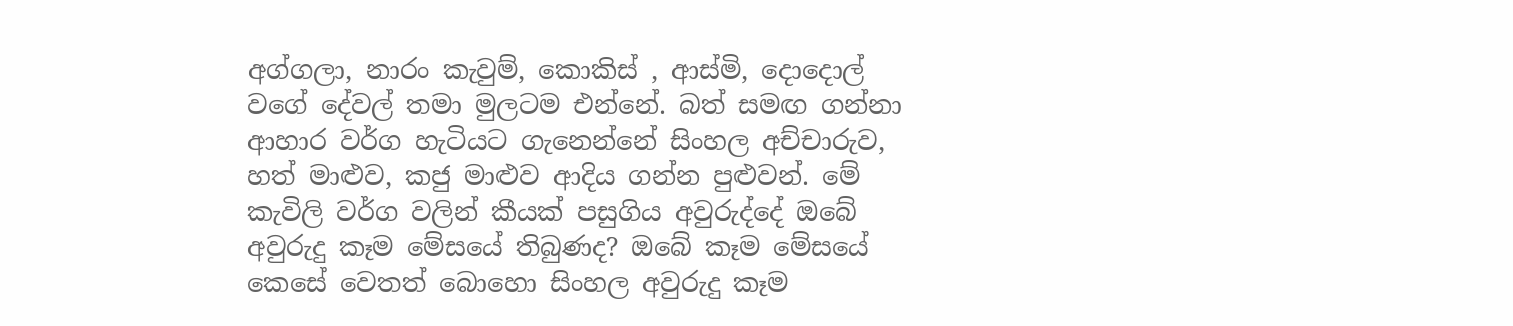අග්ගලා, නාරං කැවුම්, කොකිස් , ආස්මි, දොදොල් වගේ දේවල් තමා මුලටම එන්නේ. බත් සමඟ ගන්නා ආහාර වර්ග හැටියට ගැනෙන්නේ සිංහල අච්චාරුව, හත් මාළුව, කජු මාළුව ආදිය ගන්න පුළුවන්. මේ කැවිලි වර්ග වලින් කීයක් පසුගිය අවුරුද්දේ ඔබේ අවුරුදු කෑම මේසයේ තිබුණද? ඔබේ කෑම මේසයේ කෙසේ වෙතත් බොහො සිංහල අවුරුදු කෑම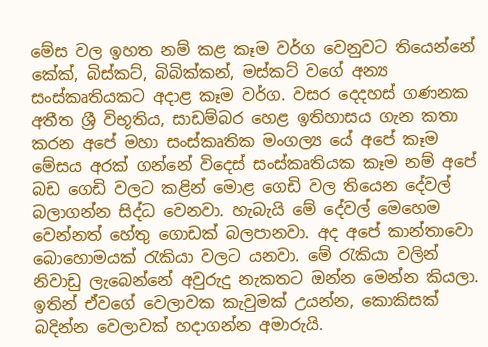මේස වල ඉහත නම් කළ කෑම වර්ග වෙනුවට තියෙන්නේ කේක්, බිස්කට්, බිබික්කන්, මස්කට් වගේ අන්‍ය සංස්කෘතියකට අදාළ කෑම වර්ග. වසර දෙදහස් ගණනක අතීත ශ්‍රී විභූතිය, සාඩම්බර හෙළ ඉතිහාසය ගැන කතා කරන අපේ මහා සංස්කෘතික මංගල්‍ය යේ අපේ කෑම මේසය අරක් ගන්නේ විදෙස් සංස්කෘතියක කෑම නම් අපේ බඩ ගෙඩි වලට කළින් මොළ ගෙඩි වල තියෙන දේවල් බලාගන්න සිද්ධ වෙනවා. හැබැයි මේ දේවල් මෙහෙම වෙන්නත් හේතු ගොඩක් බලපානවා. අද අපේ කාන්තාවො බොහොමයක් රැකියා වලට යනවා. මේ රැකියා වලින් නිවාඩු ලැබෙන්නේ අවුරුදු නැකතට ඔන්න මෙන්න කියලා. ඉතින් ඒවගේ වෙලාවක කැවුමක් උයන්න, කොකිසක් බදින්න වෙලාවක් හදාගන්න අමාරුයි.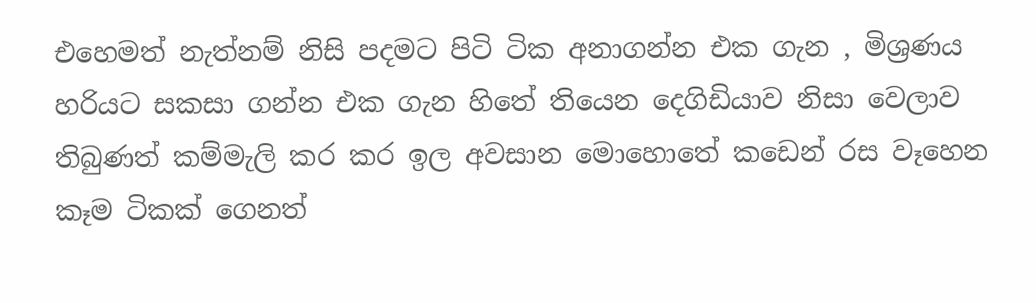එහෙමත් නැත්නම් නිසි පදමට පිටි ටික අනාගන්න එක ගැන , මිශ්‍රණය හරියට සකසා ගන්න එක ගැන හිතේ තියෙන දෙගිඩියාව නිසා වෙලාව තිබුණත් කම්මැලි කර කර ඉල අවසාන මොහොතේ කඩෙන් රස වෑහෙන කෑම ටිකක් ගෙනත්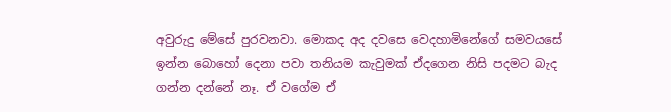අවුරුදු මේසේ පුරවනවා. මොකද අද දවසෙ වෙදහාමිනේගේ සමවයසේ ඉන්න බොහෝ දෙනා පවා තනියම කැවුමක් ඒදගෙන නිසි පදමට බැද ගන්න දන්නේ නෑ. ඒ වගේම ඒ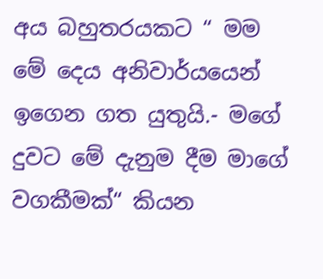අය බහුතරයකට “ මම මේ දෙය අනිවාර්යයෙන් ඉගෙන ගත යුතුයි.- මගේ දුවට මේ දැනුම දීම මාගේ වගකීමක්“ කියන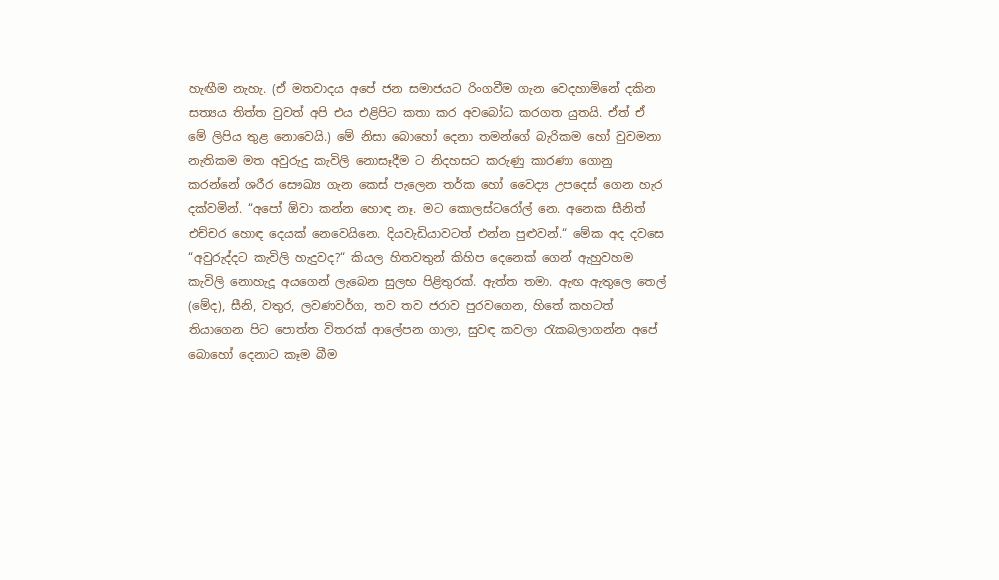හැඟීම නැහැ. (ඒ මතවාදය අපේ ජන සමාජයට රිංගවීම ගැන වෙදහාමිනේ දකින සත්‍යය තිත්ත වුවත් අපි එය එළිපිට කතා කර අවබෝධ කරගත යුතයි. ඒත් ඒ මේ ලිපිය තුළ නොවෙයි.) මේ නිසා බොහෝ දෙනා තමන්ගේ බැරිකම හෝ වුවමනා නැතිකම මත අවුරුදු කැවිලි නොසෑදීම ට නිදහසට කරුණු කාරණා ගොනු කරන්නේ ශරීර සෞඛ්‍ය ගැන කෙස් පැලෙන තර්ක හෝ වෛද්‍ය උපදෙස් ගෙන හැර දක්වමින්. “අපෝ ඕවා කන්න හොඳ නෑ. මට කොලස්ටරෝල් නෙ. අනෙක සීනිත් එච්චර හොඳ දෙයක් නෙවෙයිනෙ. දියවැඩියාවටත් එන්න පුළුවන්.“ මේක අද දවසෙ “අවුරුද්දට කැවිලි හැදුවද?“ කියල හිතවතුන් කිහිප දෙනෙක් ගෙන් ඇහුවහම කැවිලි නොහැදූ අයගෙන් ලැබෙන සුලභ පිළිතුරක්. ඇත්ත තමා. ඇඟ ඇතුලෙ තෙල් (මේද), සීනි, වතුර, ලවණවර්ග, තව තව ජරාව පුරවගෙන, හිතේ කහටත් තියාගෙන පිට පොත්ත විතරක් ආලේපන ගාලා, සුවඳ කවලා රැකබලාගන්න අපේ බොහෝ දෙනාට කෑම බීම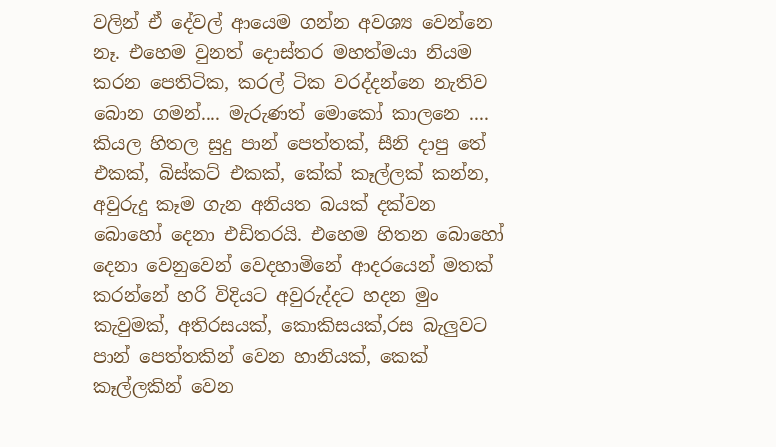වලින් ඒ දේවල් ආයෙම ගන්න අවශ්‍ය වෙන්නෙ නෑ. එහෙම වුනත් දොස්තර මහත්මයා නියම කරන පෙතිටික, කරල් ටික වරද්දන්නෙ නැතිව බොන ගමන්.... මැරුණත් මොකෝ කාලනෙ .... කියල හිතල සුදු පාන් පෙත්තක්, සීනි දාපු තේ එකක්, බිස්කට් එකක්, කේක් කෑල්ලක් කන්න, අවුරුදු කෑම ගැන අනියත බයක් දක්වන බොහෝ දෙනා එඩිතරයි. එහෙම හිතන බොහෝ දෙනා වෙනුවෙන් වෙදහාමිනේ ආදරයෙන් මතක් කරන්නේ හරි විදියට අවුරුද්දට හදන මුං කැවුමක්, අතිරසයක්, කොකිසයක්,රස බැලුවට පාන් පෙත්තකින් වෙන හානියක්, කෙක් කෑල්ලකින් වෙන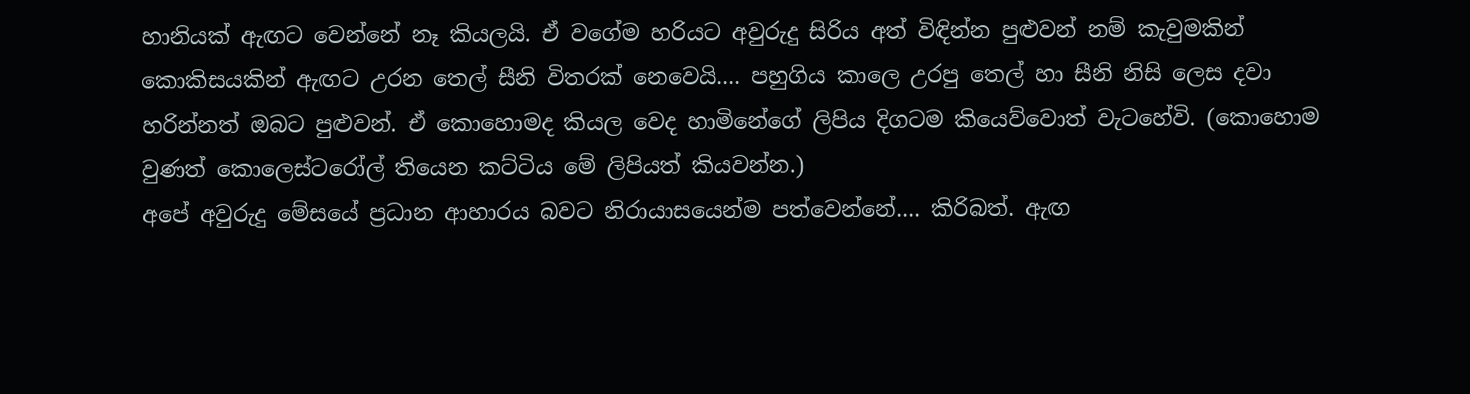හානියක් ඇඟට වෙන්නේ නෑ කියලයි. ඒ වගේම හරියට අවුරුදු සිරිය අත් විඳින්න පුළුවන් නම් කැවුමකින් කොකිසයකින් ඇඟට උරන තෙල් සීනි විතරක් නෙවෙයි.... පහුගිය කාලෙ උරපු තෙල් හා සීනි නිසි ලෙස දවා හරින්නත් ඔබට පුළුවන්. ඒ කොහොමද කියල වෙද හාමිනේගේ ලිපිය දිගටම කියෙව්වොත් වැටහේවි. (කොහොම වුණත් කොලෙස්ටරෝල් තියෙන කට්ටිය මේ ලිපියත් කියවන්න.)
අපේ අවුරුදු මේසයේ ප්‍රධාන ආහාරය බවට නිරායාසයෙන්ම පත්වෙන්නේ.... කිරිබත්. ඇඟ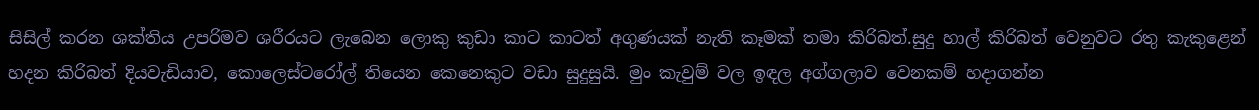සිසිල් කරන ශක්තිය උපරිමව ශරීරයට ලැබෙන ලොකු කුඩා කාට කාටත් අගුණයක් නැති කෑමක් තමා කිරිබත්.සුදු හාල් කිරිබත් වෙනුවට රතු කැකුළෙන් හදන කිරිබත් දියවැඩියාව, කොලෙස්ටරෝල් තියෙන කෙනෙකුට වඩා සුදුසුයි. මුං කැවුම් වල ඉඳල අග්ගලාව වෙනකම් හදාගන්න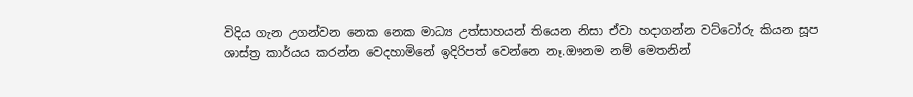විදිය ගැන උගන්වන නෙක නෙක මාධ්‍ය උත්සාහයන් තියෙන නිසා ඒවා හදාගන්න වට්ටෝරු කියන සූප ශාස්ත්‍ර කාර්යය කරන්න වෙදහාමිනේ ඉදිරිපත් වෙන්නෙ නෑ.ඖනම නම් මෙතනින්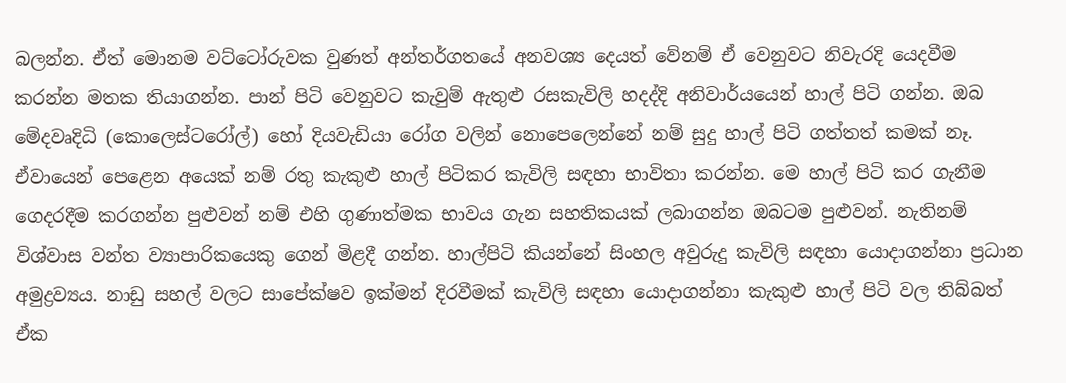බලන්න. ඒත් මොනම වට්ටෝරුවක වුණත් අන්තර්ගතයේ අනවශ්‍ය දෙයත් වේනම් ඒ වෙනුවට නිවැරදි යෙදවීම කරන්න මතක තියාගන්න. පාන් පිටි වෙනුවට කැවුම් ඇතුළු රසකැවිලි හදද්දි අනිවාර්යයෙන් හාල් පිටි ගන්න. ඔබ මේදවෘදිධි (කොලෙස්ටරෝල්) හෝ දියවැඩියා රෝග වලින් නොපෙලෙන්නේ නම් සුදු හාල් පිටි ගත්තත් කමක් නෑ. ඒවායෙන් පෙළෙන අයෙක් නම් රතු කැකුළු හාල් පිටිකර කැවිලි සඳහා භාවිතා කරන්න. මෙ හාල් පිටි කර ගැනීම ගෙදරදීම කරගන්න පුළුවන් නම් එහි ගුණාත්මක භාවය ගැන සහතිකයක් ලබාගන්න ඔබටම පුළුවන්. නැතිනම් විශ්වාස වන්ත ව්‍යාපාරිකයෙකු ගෙන් මිළදී ගන්න. හාල්පිටි කියන්නේ සිංහල අවුරුදු කැවිලි සඳහා යොදාගන්නා ප්‍රධාන අමුද්‍රව්‍යය. නාඩු සහල් වලට සාපේක්ෂව ඉක්මන් දිරවීමක් කැවිලි සඳහා යොදාගන්නා කැකුළු හාල් පිටි වල තිබ්බත් ඒක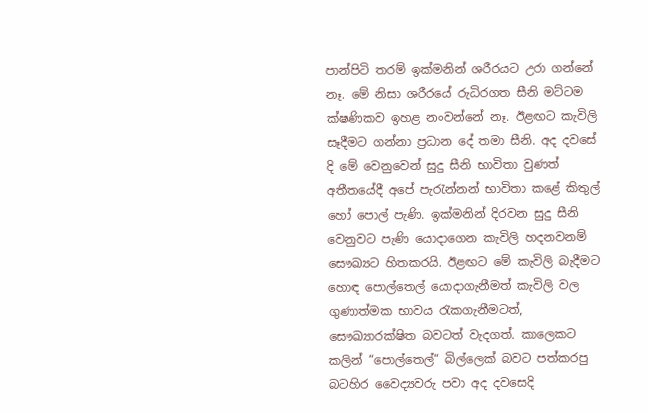පාන්පිටි තරම් ඉක්මනින් ශරීරයට උරා ගන්නේ නෑ. මේ නිසා ශරීරයේ රුධිරගත සීනි මට්ටම ක්ෂණිකව ඉහළ නංවන්නේ නෑ. ඊළඟට කැවිලි සෑදීමට ගන්නා ප්‍රධාන දේ තමා සීනි. අද දවසේ දි මේ වෙනුවෙන් සුදු සීනි භාවිතා වුණත් අතීතයේදී අපේ පැරැන්නන් භාවිතා කළේ කිතුල් හෝ පොල් පැණි. ඉක්මනින් දිරවන සුදු සීනි වෙනුවට පැණි යොදාගෙන කැවිලි හදනවනම් සෞඛ්‍යට හිතකරයි. ඊළඟට මේ කැවිලි බැදීමට හොඳ පොල්තෙල් යොදාගැනීමත් කැවිලි වල ගුණාත්මක භාවය රැකගැනීමටත්, සෞඛ්‍යාරක්ෂිත බවටත් වැදගත්. කාලෙකට කලින් “පොල්තෙල්“ බිල්ලෙක් බවට පත්කරපු බටහිර වෛද්‍යවරු පවා අද දවසෙදි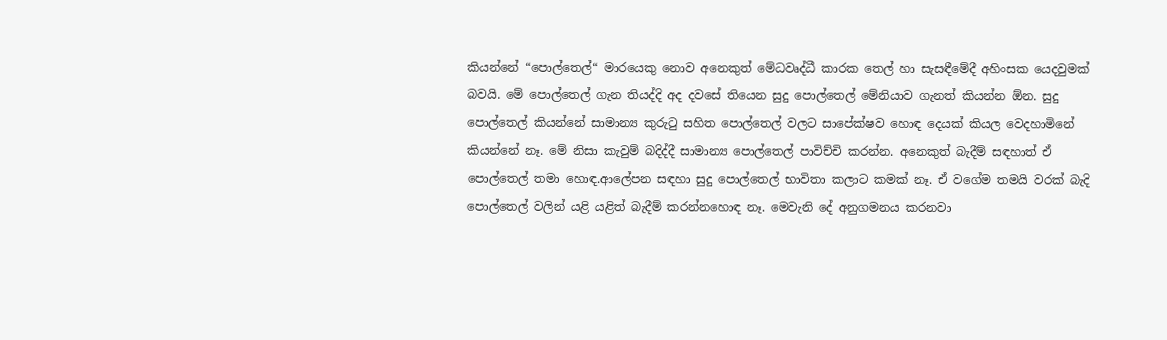කියන්නේ “පොල්තෙල්“ මාරයෙකු නොව අනෙකුත් මේධවෘද්ධී කාරක තෙල් හා සැසඳීමේදී අහිංසක යෙදවුමක් බවයි. මේ පොල්තෙල් ගැන තියද්දි අද දවසේ තියෙන සුදු පොල්තෙල් මේනියාව ගැනත් කියන්න ඕන. සුදු පොල්තෙල් කියන්නේ සාමාන්‍ය කුරුටු සහිත පොල්තෙල් වලට සාපේක්ෂව හොඳ දෙයක් කියල වෙදහාමිනේ කියන්නේ නෑ. මේ නිසා කැවුම් බදිද්දී සාමාන්‍ය පොල්තෙල් පාවිච්චි කරන්න. අනෙකුත් බැදීම් සඳහාත් ඒ පොල්තෙල් තමා හොඳ.ආලේපන සඳහා සුදු පොල්තෙල් භාවිතා කලාට කමක් නෑ. ඒ වගේම තමයි වරක් බැදි පොල්තෙල් වලින් යළි යළිත් බැදීම් කරන්නහොඳ නෑ. මෙවැනි දේ අනුගමනය කරනවා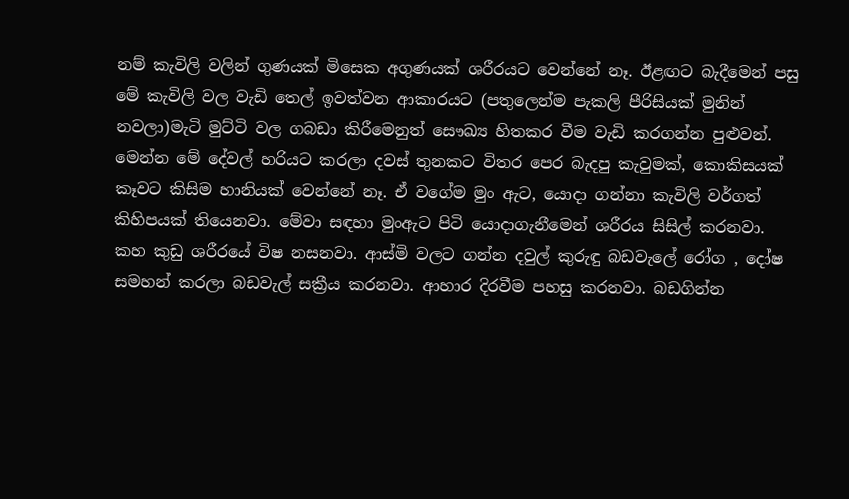නම් කැවිලි වලින් ගුණයක් මිසෙක අගුණයක් ශරීරයට වෙන්නේ නෑ. ඊළඟට බැදීමෙන් පසු මේ කැවිලි වල වැඩි තෙල් ඉවත්වන ආකාරයට (පතුලෙන්ම පැකලි පීරිසියක් මුනින් නවලා)මැටි මුට්ටි වල ගබඩා කිරීමෙනුත් සෞඛ්‍ය හිතකර වීම වැඩි කරගන්න පුළුවන්. මෙන්න මේ දේවල් හරියට කරලා දවස් තුනකට විතර පෙර බැදපු කැවුමක්, කොකිසයක් කෑවට කිසිම හානියක් වෙන්නේ නෑ. ඒ වගේම මුං ඇට, යොදා ගන්නා කැවිලි වර්ගත් කිහිපයක් තියෙනවා. මේවා සඳහා මුංඇට පිටි යොදාගැනීමෙන් ශරීරය සිසිල් කරනවා. කහ කුඩු ශරීරයේ විෂ නසනවා. ආස්මි වලට ගන්න දවුල් කුරුඳු බඩවැලේ රෝග , දෝෂ සමහන් කරලා බඩවැල් සක්‍රීය කරනවා. ආහාර දිරවීම පහසු කරනවා. බඩගින්න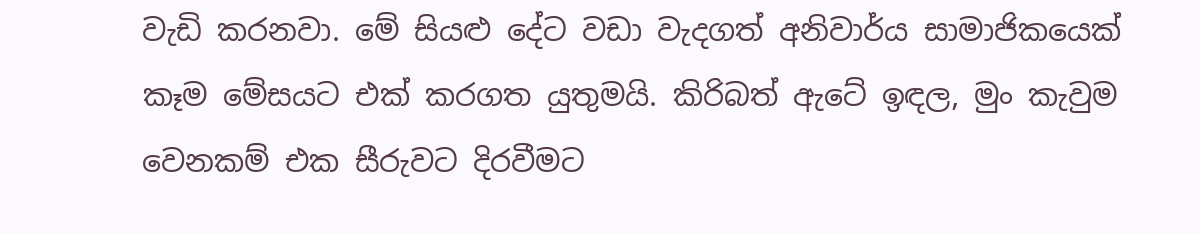වැඩි කරනවා. මේ සියළු දේට වඩා වැදගත් අනිවාර්ය සාමාජිකයෙක් කෑම මේසයට එක් කරගත යුතුමයි. කිරිබත් ඇටේ ඉඳල, මුං කැවුම වෙනකම් එක සීරුවට දිරවීමට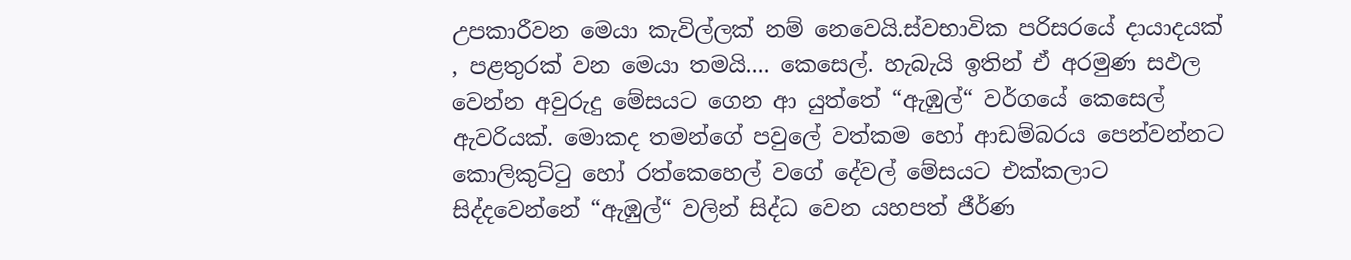උපකාරීවන මෙයා කැවිල්ලක් නම් නෙවෙයි.ස්වභාවික පරිසරයේ දායාදයක් , පළතුරක් වන මෙයා තමයි.... කෙසෙල්. හැබැයි ඉතින් ඒ අරමුණ සඵල වෙන්න අවුරුදු මේසයට ගෙන ආ යුත්තේ “ඇඹුල්“ වර්ගයේ කෙසෙල් ඇවරියක්. මොකද තමන්ගේ පවුලේ වත්කම හෝ ආඩම්බරය පෙන්වන්නට කොලිකුට්ටු හෝ රත්කෙහෙල් වගේ දේවල් මේසයට එක්කලාට සිද්දවෙන්නේ “ඇඹුල්“ වලින් සිද්ධ වෙන යහපත් ජීර්ණ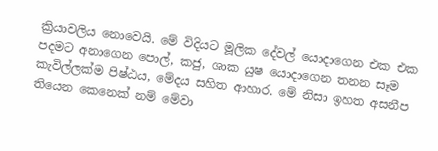ක්‍රියාවලිය නොවෙයි. මේ විදියට මූලික දේවල් යොදාගෙන එක එක පදමට අනාගෙන පොල්, කජු, ශාක යුෂ යොදාගෙන තනන සෑම කැවිල්ලක්ම පිෂ්ඨය, මේදය සහිත ආහාර. මේ නිසා ඉහත අසනීප තියෙන කෙනෙක් නම් මේවා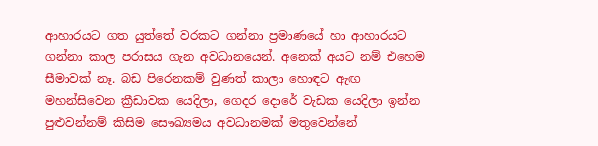ආහාරයට ගත යුත්තේ වරකට ගන්නා ප්‍රමාණයේ හා ආහාරයට ගන්නා කාල පරාසය ගැන අවධානයෙන්. අනෙක් අයට නම් එහෙම සීමාවක් නෑ. බඩ පිරෙනකම් වුණත් කාලා හොඳට ඇඟ මහන්සිවෙන ක්‍රීඩාවක යෙදිලා, ගෙදර දොරේ වැඩක යෙදිලා ඉන්න පුළුවන්නම් කිසිම සෞඛ්‍යමය අවධානමක් මතුවෙන්නේ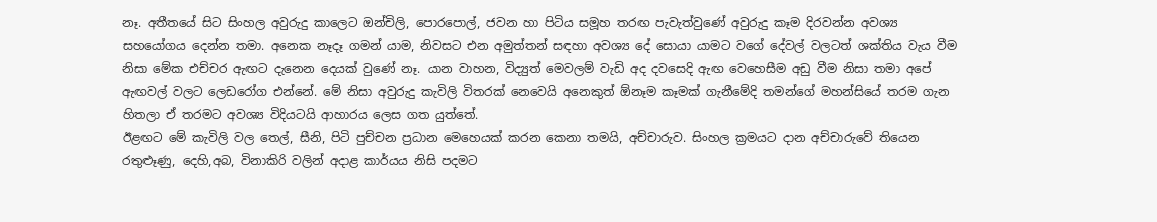නෑ. අතීතයේ සිට සිංහල අවුරුදු කාලෙට ඔන්චිලි, පොරපොල්, ජවන හා පිටිය සමූහ තරඟ පැවැත්වුණේ අවුරුදු කෑම දිරවන්න අවශ්‍ය සහයෝගය දෙන්න තමා. අනෙක නෑදෑ ගමන් යාම, නිවසට එන අමුත්තන් සඳහා අවශ්‍ය දේ සොයා යාමට වගේ දේවල් වලටත් ශක්තිය වැය වීම නිසා මේක එච්චර ඇඟට දැනෙන දෙයක් වුණේ නෑ. යාන වාහන, විද්‍යුත් මෙවලම් වැඩි අද දවසෙදි ඇඟ වෙහෙසීම අඩු වීම නිසා තමා අපේ ඇඟවල් වලට ලෙඩරෝග එන්නේ. මේ නිසා අවුරුදු කැවිලි විතරක් නෙවෙයි අනෙකුත් ඕනෑම කෑමක් ගැනීමේදි තමන්ගේ මහන්සියේ තරම ගැන හිතලා ඒ තරමට අවශ්‍ය විදියටයි ආහාරය ලෙස ගත යුත්තේ.
ඊළඟට මේ කැවිලි වල තෙල්, සීනි, පිටි පුච්චන ප්‍රධාන මෙහෙයක් කරන කෙනා තමයි, අච්චාරුව. සිංහල ක්‍රමයට දාන අච්චාරුවේ තියෙන රතුළූණු, දෙහි,අබ, විනාකිරි වලින් අදාළ කාර්යය නිසි පදමට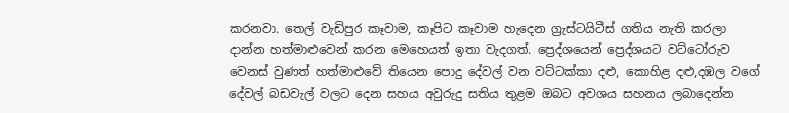කරනවා. තෙල් වැඩිපුර කෑවාම, කෑපිට කෑවාම හැදෙන ග්‍රැස්ටයිටීස් ගතිය නැති කරලා දාන්න හත්මාළුවෙන් කරන මෙහෙයත් ඉතා වැදගත්. ප්‍රෙද්ශයෙන් ප්‍රෙද්ශයට වට්ටෝරුව වෙනස් වුණත් හත්මාළුවේ තියෙන පොදු දේවල් වන වට්ටක්කා දළු, කොහිළ දළු,දඹල වගේ දේවල් බඩවැල් වලට දෙන සහය අවුරුදු සතිය තුළම ඔබට අවශය සහනය ලබාදෙන්න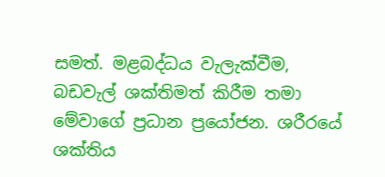සමත්. මළබද්ධය වැලැක්වීම, බඩවැල් ශක්තිමත් කිරීම තමා මේවාගේ ප්‍රධාන ප්‍රයෝජන. ශරීරයේ ශක්තිය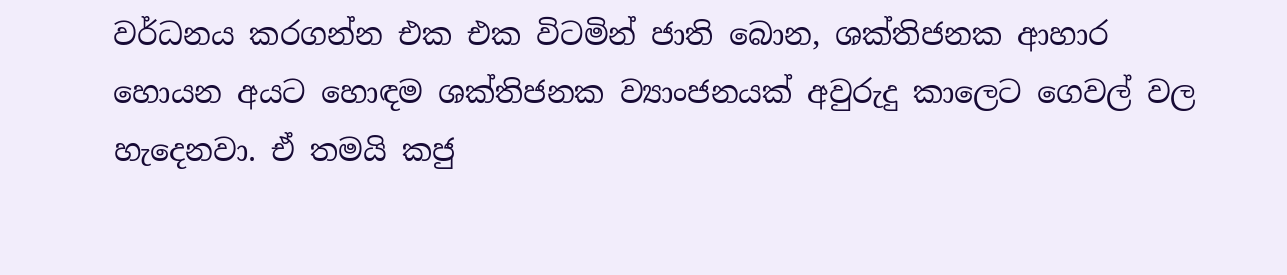වර්ධනය කරගන්න එක එක විටමින් ජාති බොන, ශක්තිජනක ආහාර හොයන අයට හොඳම ශක්තිජනක ව්‍යාංජනයක් අවුරුදු කාලෙට ගෙවල් වල හැදෙනවා. ඒ තමයි කජු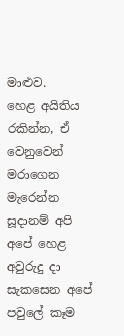මාළුව.
හෙළ අයිතිය රකින්න, ඒ වෙනුවෙන් මරාගෙන මැරෙන්න සූදානම් අපි අපේ හෙළ අවුරුදු දා සැකසෙන අපේ පවුලේ කෑම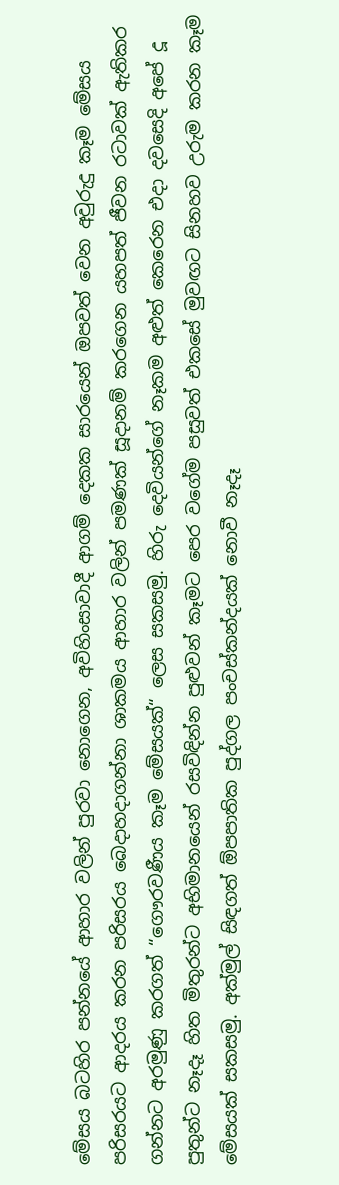මේසය බටහිර පන්නයේ ආහාර වලින් පුරවා නොගෙන, අවිහිංසාවාදී ආගම් දෙකක සාරයෙන් ඔපවත් වෙන අවුරුදු කෑම මේසය පරිසරයට ආදරය කරන පරිසරය බෙදාහදාගන්නා ශාකමය ආහාර වලින් පමණක් සූදානම් කරගෙන යහපත් ජීවන රටාවක් ඇතිකර ගන්නට අරමුණු කරගත් “ගෞරවණීය කෑම මේසයක්“ ලෙස සකසමු. හිරු දෙවියන්ගේ නෑකම අළුත් කෙරෙන එදා දවසෙදි අපේ දූ පුතුන්ට නෑදෑ හිත මිතුරන්ට අභිමානයෙන් රසවිඳින්න පුළුවන් කෑමට පෙර වගේම පසුවත් එකසේ මුවඟට සිනහව උරුම කරන කෑම මේසයක් සකසමු. අක්මුල් සිඳගත් ඕපපාතික පුද්ගල පංචස්කන්දයක් නොවී නෑදෑ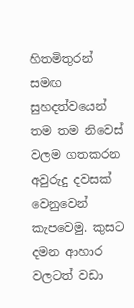හිතමිතුරන් සමඟ සුහදත්වයෙන් තම තම නිවෙස් වලම ගතකරන අවුරුදු දවසක් වෙනුවෙන් කැපවෙමු. කුසට දමන ආහාර වලටත් වඩා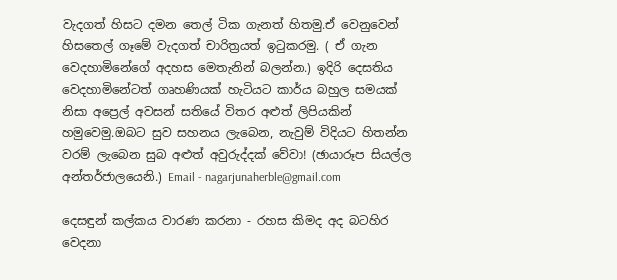වැදගත් හිසට දමන තෙල් ටික ගැනත් හිතමු.ඒ වෙනුවෙන් හිසතෙල් ගෑමේ වැදගත් චාරිත්‍රයත් ඉටුකරමු. ( ඒ ගැන වෙදහාමිනේගේ අදහස මෙතැනින් බලන්න.) ඉදිරි දෙසතිය වෙදහාමිනේටත් ගෘහණියක් හැටියට කාර්ය බහුල සමයක් නිසා අප්‍රෙල් අවසන් සතියේ විතර අළුත් ලිපියකින් හමුවෙමු.ඔබට සුව සහනය ලැබෙන, නැවුම් විදියට හිතන්න වරම් ලැබෙන සුබ අළුත් අවුරුද්දක් වේවා! (ඡායාරූප සියල්ල අන්තර්ජාලයෙනි.) Email - nagarjunaherble@gmail.com

දෙසඳුන් කල්කය වාරණ කරනා - රහස කිමද අද බටහිර වෙදනා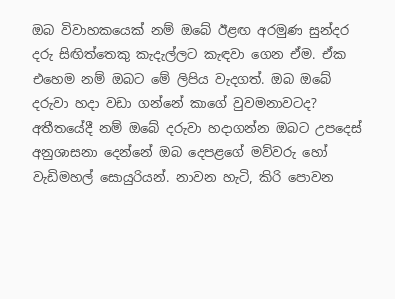ඔබ විවාහකයෙක් නම් ඔබේ ඊළඟ අරමුණ සුන්දර දරු සිඟිත්තෙකු කැදැල්ලට කැඳවා ගෙන ඒම. ඒක එහෙම නම් ඔබට මේ ලිපිය වැදගත්. ඔබ ඔබේ දරුවා හදා වඩා ගන්නේ කාගේ වුවමනාවටද? අතීතයේදී නම් ඔබේ දරුවා හදාගන්න ඔබට උපදෙස් අනුශාසනා දෙන්නේ ඔබ දෙපළගේ මව්වරු හෝ වැඩිමහල් සොයුරියන්. නාවන හැටි, කිරි පොවන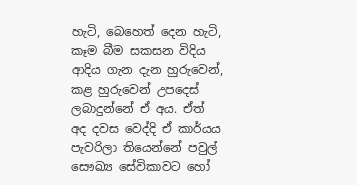හැටි, බෙහෙත් දෙන හැටි, කෑම බීම සකසන විදිය ආදිය ගැන දැන හුරුවෙන්, කළ හුරුවෙන් උපදෙස් ලබාදුන්නේ ඒ අය. ඒත් අද දවස වෙද්දි ඒ කාර්යය පැවරිලා තියෙන්නේ පවුල් සෞඛ්‍ය සේවිකාවට හෝ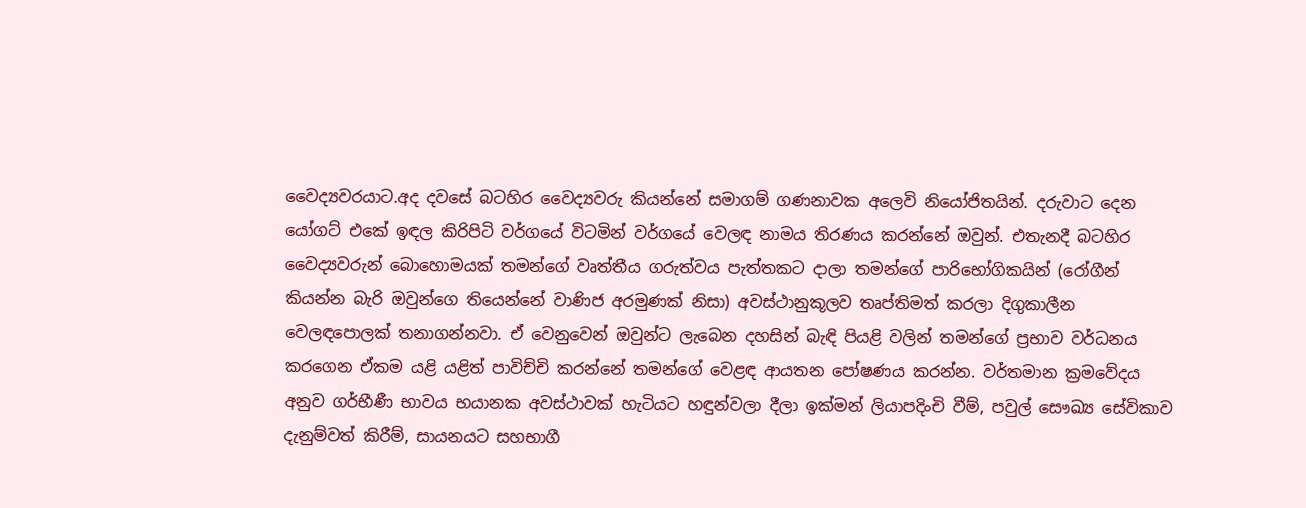වෛද්‍යවරයාට.අද දවසේ බටහිර වෛද්‍යවරු කියන්නේ සමාගම් ගණනාවක අලෙවි නියෝජිතයින්. දරුවාට දෙන යෝගට් එකේ ඉඳල කිරිපිටි වර්ගයේ විටමින් වර්ගයේ වෙලඳ නාමය තිරණය කරන්නේ ඔවුන්. එතැනදී බටහිර වෛද්‍යවරුන් බොහොමයක් තමන්ගේ වෘත්තීය ගරුත්වය පැත්තකට දාලා තමන්ගේ පාරිභෝගිකයින් (රෝගීන් කියන්න බැරි ඔවුන්ගෙ තියෙන්නේ වාණිජ අරමුණක් නිසා) අවස්ථානුකූලව තෘප්තිමත් කරලා දිගුකාලීන වෙලඳපොලක් තනාගන්නවා. ඒ වෙනුවෙන් ඔවුන්ට ලැබෙන දහසින් බැඳි පියළි වලින් තමන්ගේ ප්‍රභාව වර්ධනය කරගෙන ඒකම යළි යළිත් පාවිච්චි කරන්නේ තමන්ගේ වෙළඳ ආයතන පෝෂණය කරන්න. වර්තමාන ක්‍රමවේදය අනුව ගර්භීණී භාවය භයානක අවස්ථාවක් හැටියට හඳුන්වලා දීලා ඉක්මන් ලියාපදිංචි වීම්, පවුල් සෞඛ්‍ය සේවිකාව දැනුම්වත් කිරීම්, සායනයට සහභාගී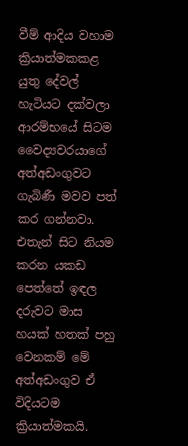වීම් ආදිය වහාම ක්‍රියාත්මකකළ යුතු දේවල් හැටියට දක්වලා ආරම්භයේ සිටම වෛද්‍යවරයාගේ අත්අඩංගුවට ගැබිණී මවව පත් කර ගන්නවා. එතැන් සිට නියම කරන යකඩ පෙත්තේ ඉඳල දරුවට මාස හයක් හතක් පහු වෙනකම් මේ අත්අඩංගුව ඒ විදියටම ක්‍රියාත්මකයි.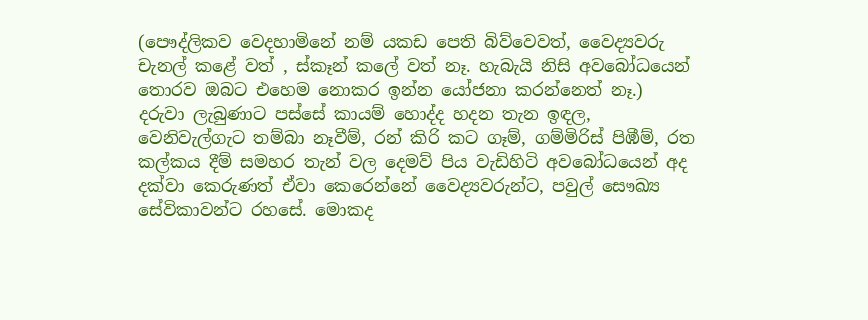(පෞද්ලිකව වෙදහාමිනේ නම් යකඩ පෙති බිව්වෙවත්, වෛද්‍යවරු චැනල් කළේ වත් , ස්කෑන් කලේ වත් නෑ. හැබැයි නිසි අවබෝධයෙන් තොරව ඔබට එහෙම නොකර ඉන්න යෝජනා කරන්නෙත් නෑ.) දරුවා ලැබුණාට පස්සේ කායම් හොද්ද හදන තැන ඉඳල, වෙනිවැල්ගැට තම්බා නෑවීම්, රන් කිරි කට ගෑම්, ගම්මිරිස් පිඹීම්, රත කල්කය දීම් සමහර තැන් වල දෙමව් පිය වැඩිහිටි අවබෝධයෙන් අද දක්වා කෙරුණත් ඒවා කෙරෙන්නේ වෛද්‍යවරුන්ට, පවුල් සෞඛ්‍ය සේවිකාවන්ට රහසේ. මොකද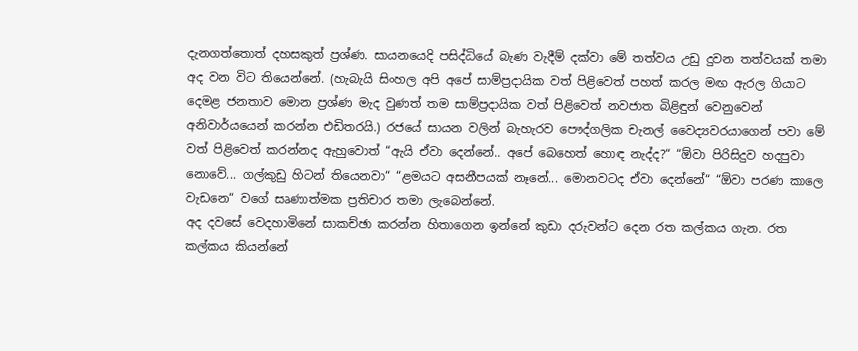දැනගත්තොත් දහසකුත් ප්‍රශ්ණ. සායනයෙදි පසිද්ධියේ බැණ වැදීම් දක්වා මේ තත්වය උඩු දුවන තත්වයක් තමා අද වන විට තියෙන්නේ. (හැබැයි සිංහල අපි අපේ සාම්ප්‍රදායික වත් පිළිවෙත් පහත් කරල මඟ ඇරල ගියාට දෙමළ ජනතාව මොන ප්‍රශ්ණ මැද වුණත් තම සාම්ප්‍රදායික වත් පිළිවෙත් නවජාත බිළිඳුන් වෙනුවෙන් අනිවාර්යයෙන් කරන්න එඩිතරයි.) රජයේ සායන වලින් බැහැරව පෞද්ගලික චැනල් වෛද්‍යවරයාගෙන් පවා මේ වත් පිළිවෙත් කරන්නද ඇහුවොත් “ඇයි ඒවා දෙන්නේ.. අපේ බෙහෙත් හොඳ නැද්ද?“ “ඕවා පිරිසිදුව හදපුවා නොවේ... ගල්කුඩු හිටන් තියෙනවා“ “ළමයට අසනීපයක් නෑනේ... මොනවටද ඒවා දෙන්නේ“ “ඕවා පරණ කාලෙ වැඩනෙ“ වගේ සෘණාත්මක ප්‍රතිචාර තමා ලැබෙන්නේ.
අද දවසේ වෙදහාමිනේ සාකච්ඡා කරන්න හිතාගෙන ඉන්නේ කුඩා දරුවන්ට දෙන රත කල්කය ගැන. රත කල්කය කියන්නේ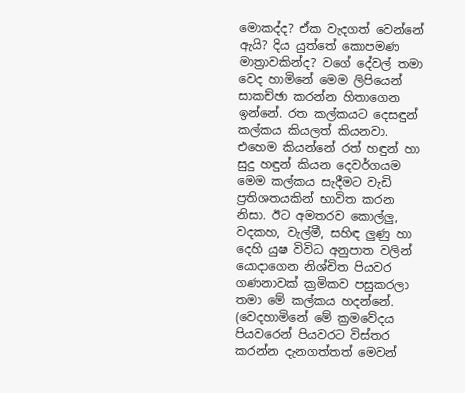මොකද්ද? ඒක වැදගත් වෙන්නේ ඇයි? දිය යුත්තේ කොපමණ මාත්‍රාවකින්ද? වගේ දේවල් තමා වෙද හාමිනේ මෙම ලිපියෙන් සාකච්ඡා කරන්න හිතාගෙන ඉන්නේ. රත කල්කයට දෙසඳුන් කල්කය කියලත් කියනවා. එහෙම කියන්නේ රත් හඳුන් හා සුදු හඳුන් කියන දෙවර්ගයම මෙම කල්කය සැදීමට වැඩි ප්‍රතිශතයකින් භාවිත කරන නිසා. ඊට අමතරව කොල්ලු, වදකහ, වැල්මී, සහිඳ ලුණු හා දෙහි යුෂ විවිධ අනුපාත වලින් යොදාගෙන නිශ්චිත පියවර ගණනාවක් ක්‍රමිකව පසුකරලා තමා මේ කල්කය හදන්නේ. (වෙදහාමිනේ මේ ක්‍රමවේදය පියවරෙන් පියවරට විස්තර කරන්න දැනගත්තත් මෙවන්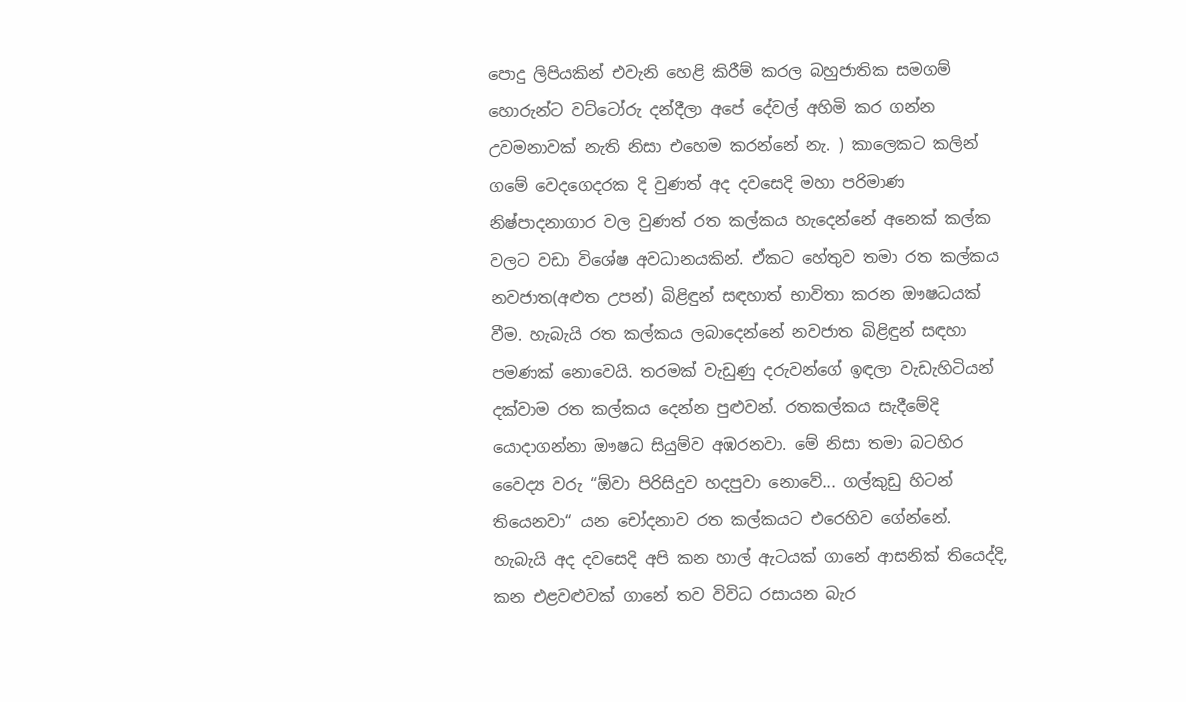පොදු ලිපියකින් එවැනි හෙළි කිරීම් කරල බහුජාතික සමගම් හොරුන්ට වට්ටෝරු දන්දීලා අපේ දේවල් අහිමි කර ගන්න උවමනාවක් නැති නිසා එහෙම කරන්නේ නැ. ) කාලෙකට කලින් ගමේ වෙදගෙදරක දි වුණත් අද දවසෙදි මහා පරිමාණ නිෂ්පාදනාගාර වල වුණත් රත කල්කය හැදෙන්නේ අනෙක් කල්ක වලට වඩා විශේෂ අවධානයකින්. ඒකට හේතුව තමා රත කල්කය නවජාත(අළුත උපන්) බිළිඳුන් සඳහාත් භාවිතා කරන ඖෂධයක් වීම. හැබැයි රත කල්කය ලබාදෙන්නේ නවජාත බිළිඳුන් සඳහා පමණක් නොවෙයි. තරමක් වැඩුණු දරුවන්ගේ ඉඳලා වැඩැහිටියන් දක්වාම රත කල්කය දෙන්න පුළුවන්. රතකල්කය සැදීමේදි යොදාගන්නා ඖෂධ සියුම්ව අඹරනවා. මේ නිසා තමා බටහිර වෛද්‍ය වරු “ඕවා පිරිසිදුව හදපුවා නොවේ... ගල්කුඩු හිටන් තියෙනවා“ යන චෝදනාව රත කල්කයට එරෙහිව ගේන්නේ. හැබැයි අද දවසෙදි අපි කන හාල් ඇටයක් ගානේ ආසනික් තියෙද්දි, කන එළවළුවක් ගානේ තව විවිධ රසායන බැර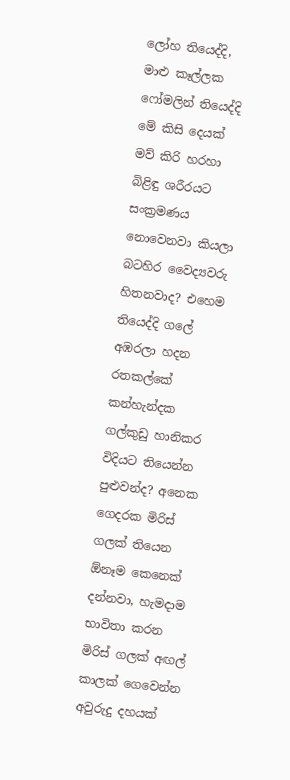ලෝහ තියෙද්දි, මාළු කෑල්ලක ෆෝමලින් තියෙද්දි මේ කිසි දෙයක් මව් කිරි හරහා බිළිඳු ශරීරයට සංක්‍රමණය නොවෙනවා කියලා බටහිර වෛද්‍යවරු හිතනවාද? එහෙම තියෙද්දි ගලේ අඹරලා හදන රතකල්කේ කන්හැන්දක ගල්කුඩු හානිකර විදියට තියෙන්න පුළුවන්ද? අනෙක ගෙදරක මිරිස් ගලක් තියෙන ඕනෑම කෙනෙක් දන්නවා, හැමදාම භාවිතා කරන මිරිස් ගලක් අඟල් කාලක් ගෙවෙන්න අවුරුදු දහයක්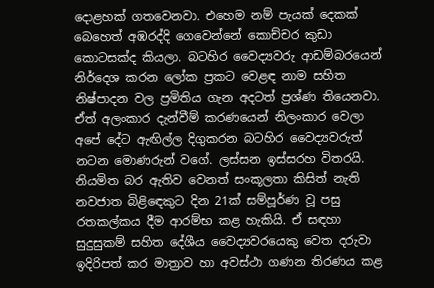දොළහක් ගතවෙනවා. එහෙම නම් පැයක් දෙකක් බෙහෙත් අඹරද්දි ගෙවෙන්නේ කොච්චර කුඩා කොටසක්ද කියලා. බටහිර වෛද්‍යවරු ආඩම්බරයෙන් නිර්දෙශ කරන ලෝක ප්‍රකට වෙළඳ නාම සහිත නිෂ්පාදන වල ප්‍රමිතිය ගැන අදටත් ප්‍රශ්ණ තියෙනවා. ඒත් අලංකාර දැන්වීම් කරණයෙන් නිලංකාර වෙලා අපේ දේට ඇඟිල්ල දිගුකරන බටහිර වෛද්‍යවරුත් නටන මොණරුන් වගේ. ලස්සන ඉස්සරහ විතරයි.
නියමිත බර ඇතිව වෙනත් සංකූලතා කිසිත් නැති නවජාත බිළිඳෙකුට දින 21ක් සම්පූර්ණ වූ පසු රතකල්කය දීම ආරම්භ කළ හැකියි. ඒ සඳහා සුදුසුකම් සහිත දේශීය වෛද්‍යවරයෙකු වෙත දරුවා ඉදිරිපත් කර මාත්‍රාව හා අවස්ථා ගණන තිරණය කළ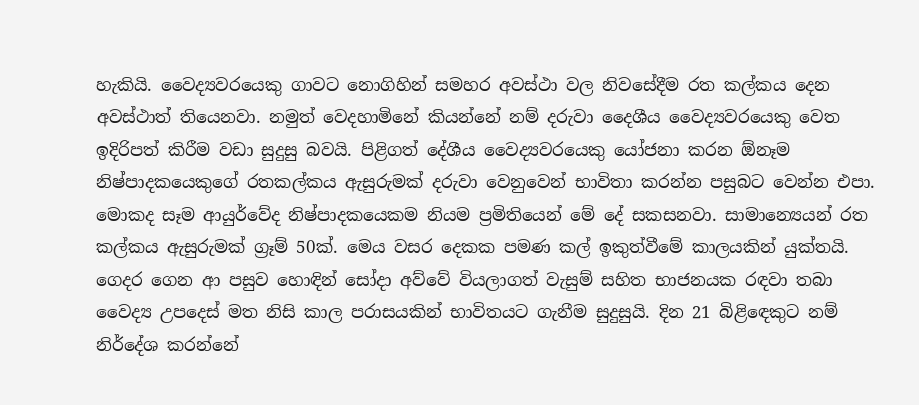හැකියි. වෛද්‍යවරයෙකු ගාවට නොගිහින් සමහර අවස්ථා වල නිවසේදීම රත කල්කය දෙන අවස්ථාත් තියෙනවා. නමුත් වෙදහාමිනේ කියන්නේ නම් දරුවා දෛශීය වෛද්‍යවරයෙකු ‍වෙත ඉදිරිපත් කිරීම වඩා සුදුසු බවයි. පිළිගත් දේශීය වෛද්‍යවරයෙකු යෝජනා කරන ඕනෑම නිෂ්පාදකයෙකුගේ රතකල්කය ඇසුරුමක් දරුවා වෙනුවෙන් භාවිතා කරන්න පසුබට වෙන්න එපා. මොකද සෑම ආයුර්වේද නිෂ්පාදකයෙකම නියම ප්‍රමිතියෙන් මේ දේ සකසනවා. සාමාන්‍යෙයන් රත කල්කය ඇසුරුමක් ග්‍රෑම් 50ක්. මෙය වසර දෙකක පමණ කල් ඉකුත්වීමේ කාලයකින් යුක්තයි. ගෙදර ගෙන ආ පසුව හොඳින් සෝදා අව්වේ වියලාගත් වැසුම් සහිත භාජනයක රඳවා තබා වෛද්‍ය උපදෙස් මත නිසි කාල පරාසයකින් භාවිතයට ගැනීම සුදුසුයි. දින 21 බිළිඳෙකුට නම් නිර්දේශ කරන්නේ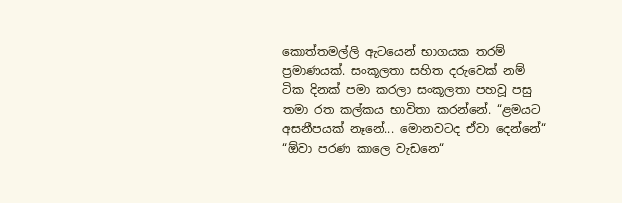කොත්තමල්ලි ඇටයෙන් භාගයක තරම් ප්‍රමාණයක්. සංකූලතා සහිත දරුවෙක් නම් ටික දිනක් පමා කරලා සංකූලතා පහවූ පසු තමා රත කල්කය භාවිතා කරන්නේ. “ළමයට අසනීපයක් නෑනේ... මොනවටද ඒවා දෙන්නේ“ “ඕවා පරණ කාලෙ වැඩනෙ“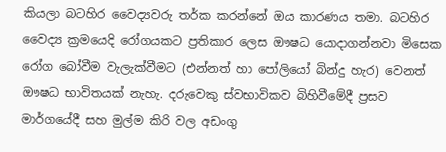කියලා බටහිර වෛද්‍යවරු තර්ක කරන්නේ ඔය කාරණය තමා. බටහිර වෛද්‍ය ක්‍රමයෙදි රෝගයකට ප්‍රතිකාර ලෙස ඖෂධ යොදාගන්නවා මිසෙක රෝග බෝවීම වැලැක්වීමට (එන්නත් හා පෝලියෝ බින්දු හැර) වෙනත් ඖෂධ භාවිතයක් නැහැ. දරුවෙකු ස්වභාවිකව බිහිවීමේදී ප්‍රසව මාර්ගයේදී සහ මුල්ම කිරි වල අඩංගු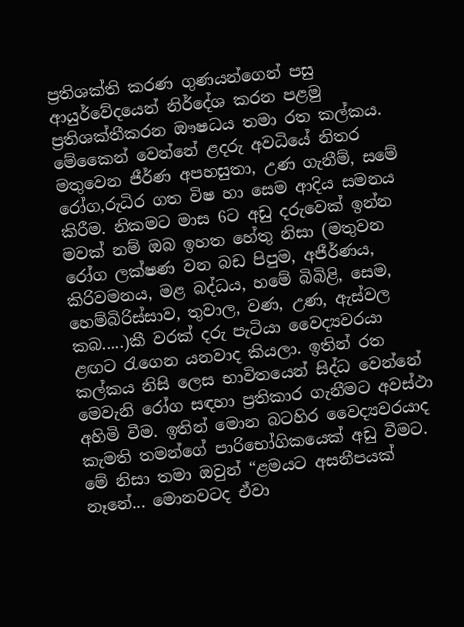ප්‍රතිශක්ති කරණ ගුණයන්ගෙන් පසු ආයුර්වේදයෙන් නිර්දේශ කරන පළමු ප්‍රතිශක්තීකරන ඖෂධය තමා රත කල්කය. මේකෛන් වෙන්නේ ළදරු අවධියේ නිතර මතුවෙන ජීර්ණ අපහසුතා, උණ ගැනීම්, සමේ රෝග,රුධිර ගත විෂ හා සෙම ආදිය සමනය කිරීම. නිකමට මාස 6ට අඩු දරුවෙක් ඉන්න මවක් නම් ඔබ ඉහත හේතු නිසා (මතුවන රෝග ලක්ෂණ වන බඩ පිපුම, අජීර්ණය, කිරිවමනය, මළ බද්ධය, හමේ බිබිළි, සෙම, හෙම්බිරිස්සාව, තුවාල, වණ, උණ, ඇස්වල කබ.....)කී වරක් දරු පැටියා වෛද්‍යවරයා ළඟට රැගෙන යනවාද කියලා. ඉතින් රත කල්කය නිසි ලෙස භාවිතයෙන් සිද්ධ වෙන්නේ මෙවැනි රෝග සඳහා ප්‍රතිකාර ගැනීමට අවස්ථා අහිමි වීම. ඉතින් මොන බටහිර වෛද්‍යවරයාද කැමති තමන්ගේ පාරිභෝගිකයෙක් අඩු වීමට. මේ නිසා තමා ඔවුන් “ළමයට අසනීපයක් නෑනේ... මොනවටද ඒවා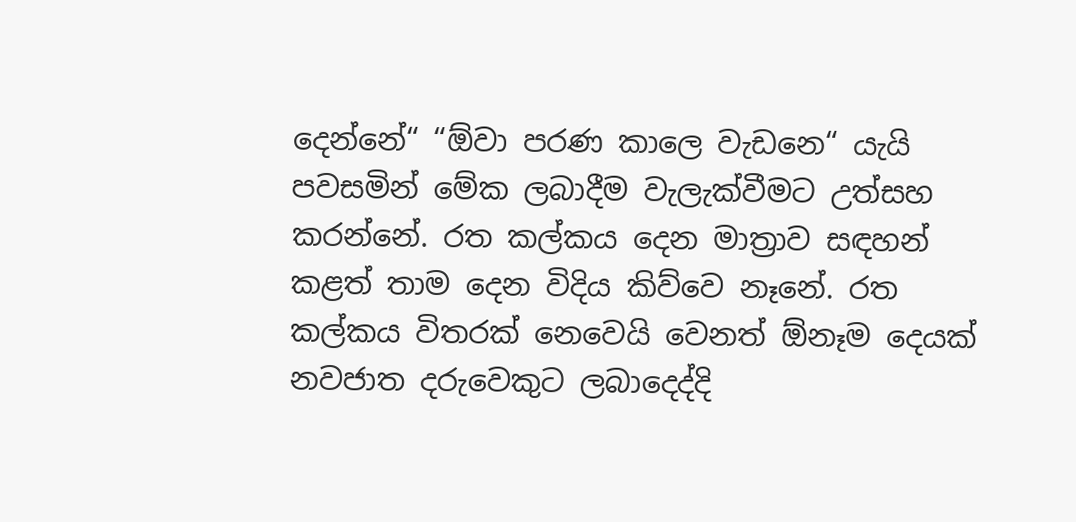දෙන්නේ“ “ඕවා පරණ කාලෙ වැඩනෙ“ යැයි පවසමින් මේක ලබාදීම වැලැක්වීමට උත්සහ කරන්නේ. රත කල්කය දෙන මාත්‍රාව සඳහන් කළත් තාම දෙන විදිය කිව්වෙ නෑනේ. රත කල්කය විතරක් නෙවෙයි වෙනත් ඕනෑම දෙයක් නවජාත දරුවෙකුට ලබාදෙද්දි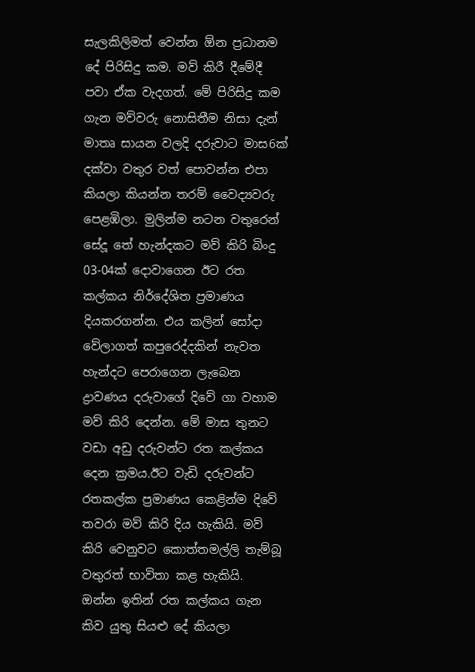සැලකිලිමත් වෙන්න ඕන ප්‍රධානම දේ පිරිසිදු කම. මව් කිරී දීමේදී පවා ඒක වැදගත්. මේ පිරිසිදු කම ගැන මව්වරු නොසිතීම නිසා දැන් මාතෘ සායන වලදි දරුවාට මාස6ක් දක්වා වතුර වත් පොවන්න එපා කියලා කියන්න තරම් වෛද්‍යවරු පෙළඹිලා. මුලින්ම නටන වතුරෙන් සේදූ තේ හැන්දකට මව් කිරි බිංදු 03-04ක් දොවාගෙන ඊට රත කල්කය නිර්දේශිත ප්‍රමාණය දියකරගන්න. එය කලින් සෝදා වේලාගත් කපුරෙද්දකින් නැවත හැන්දට පෙරාගෙන ලැබෙන ද්‍රාවණය දරුවාගේ දිවේ ගා වහාම මව් කිරි දෙන්න. මේ මාස තුනට වඩා අඩු දරුවන්ට රත කල්කය දෙන ක්‍රමය.ඊට වැඩි දරුවන්ට රතකල්ක ප්‍රමාණය කෙළින්ම දිවේ තවරා මව් කිරි දිය හැකියි. මව් කිරි වෙනුවට කොත්තමල්ලි තැම්බූ වතුරත් භාවිතා කළ හැකියි.
ඔන්න ඉතින් රත කල්කය ගැන කිව යුතු සියළු දේ කියලා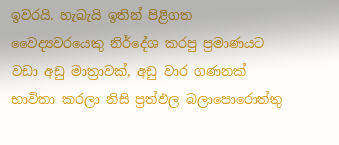ඉවරයි. හැබැයි ඉතින් පිළිගත වෛද්‍යවරයෙකු නිර්දේශ කරපු ප්‍රමාණයට වඩා අඩු මාත්‍රාවක්, අඩු වාර ගණනක් භාවිතා කරලා නිසි ප්‍රත්ඵල බලාපොරොත්තු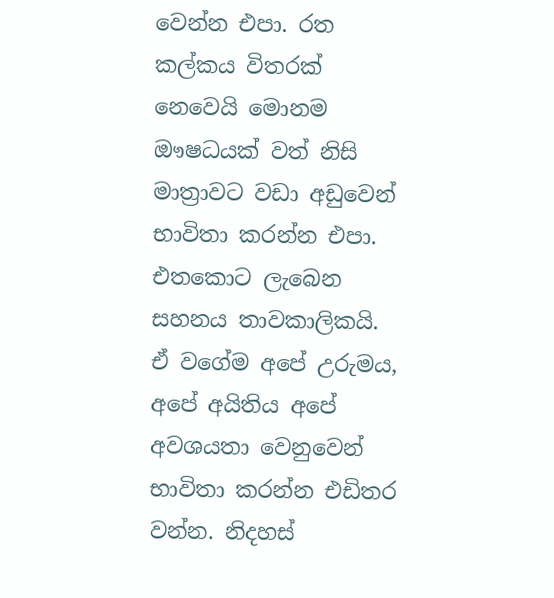වෙන්න එපා. රත කල්කය විතරක් නෙවෙයි මොනම ඖෂධයක් වත් නිසි මාත්‍රාවට වඩා අඩුවෙන් භාවිතා කරන්න එපා. එතකොට ලැබෙන සහනය තාවකාලිකයි. ඒ වගේම අපේ උරුමය, අපේ අයිතිය අපේ අවශයතා වෙනුවෙන් භාවිතා කරන්න එඩිතර වන්න. නිදහස්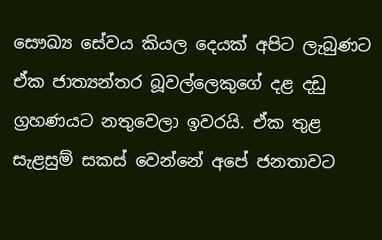සෞඛ්‍ය සේවය කියල දෙයක් අපිට ලැබුණට ඒක ජාත්‍යන්තර බූවල්ලෙකුගේ දළ දඩු ග්‍රහණයට නතුවෙලා ඉවරයි. ඒක තුළ සැළසුම් සකස් වෙන්නේ අපේ ජනතාවට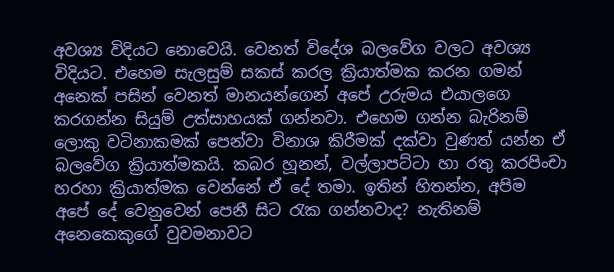අවශ්‍ය විදියට නොවෙයි. වෙනත් විදේශ බලවේග වලට අවශ්‍ය විදියට. එහෙම සැලසුම් සකස් කරල ක්‍රියාත්මක කරන ගමන් අනෙක් පසින් වෙනත් මානයන්ගෙන් අපේ උරුමය එයාලගෙ කරගන්න සියුම් උත්සාහයක් ගන්නවා. එහෙම ගන්න බැරිනම් ලොකු වටිනාකමක් පෙන්වා විනාශ කිරීමක් දක්වා වුණත් යන්න ඒ බලවේග ක්‍රියාත්මකයි. කබර හූනන්, වල්ලාපට්ටා හා රතු කරපිංචා හරහා ක්‍රියාත්මක වෙන්නේ ඒ දේ තමා. ඉතින් හිතන්න, අපිම අපේ දේ වෙනුවෙන් පෙනී සිට රැක ගන්නවාද? නැතිනම් අනෙකෙකුගේ වුවමනාවට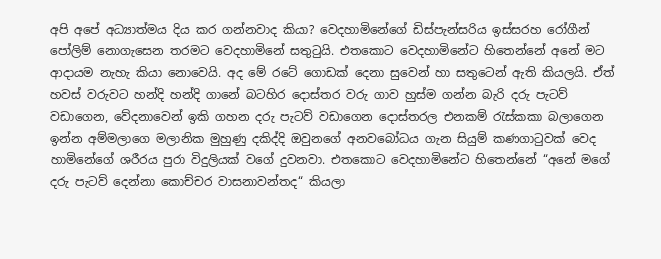අපි අපේ අධ්‍යාත්මය දිය කර ගන්නවාද කියා? වෙදහාමිනේගේ ඩිස්පැන්සරිය ඉස්සරහ රෝගීන් පෝලිම් නොගැසෙන තරමට වෙදහාමිනේ සතුටුයි. එතකොට වෙදහාමිනේට හිතෙන්නේ අනේ මට ආදායම නැහැ කියා නොවෙයි. අද මේ රටේ ගොඩක් දෙනා සුවෙන් හා සතුටෙන් ඇති කියලයි. ඒත් හවස් වරුවට හන්දි හන්දි ගානේ බටහිර දොස්තර වරු ගාව හුස්ම ගන්න බැරි දරු පැටව් වඩාගෙන, වේදනාවෙන් ඉකි ගහන දරු පැටව් වඩාගෙන දොස්තරල එනකම් රැස්කකා බලාගෙන ඉන්න අම්මලාගෙ මලානික මුහුණු දකිද්දි ඔවුනගේ අනවබෝධය ගැන සියුම් කණගාටුවක් වෙද හාමිනේගේ ශරීරය පුරා විදුලියක් වගේ දුවනවා. එතකොට වෙදහාමිනේට හිතෙන්නේ “අනේ මගේ දරු පැටව් දෙන්නා කොච්චර වාසනාවන්තද“ කියලා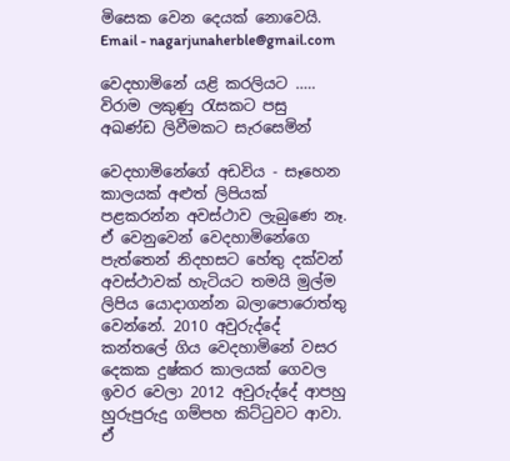මිසෙක වෙන දෙයක් නොවෙයි. Email - nagarjunaherble@gmail.com

වෙදහාමිනේ යළි කරලියට ..... විරාම ලකුණු රැසකට පසු අඛණ්ඩ ලිවීමකට සැරසෙමින්

වෙදහාමිනේගේ අඩවිය - සෑහෙන කාලයක් අළුත් ලිපියක් පළකරන්න අවස්ථාව ලැබුණෙ නෑ. ඒ වෙනුවෙන් වෙදහාමිනේගෙ පැත්තෙන් නිදහසට හේතු දක්වන් අවස්ථාවක් හැටියට තමයි මුල්ම ලිපිය යොදාගන්න බලාපොරොත්තු වෙන්නේ. 2010 අවුරුද්දේ කන්තලේ ගිය වෙදහාමිනේ වසර දෙකක දුෂ්කර කාලයක් ගෙවල ඉවර වෙලා 2012 අවුරුද්දේ ආපහු හුරුපුරුදු ගම්පහ කිට්ටුවට ආවා. ඒ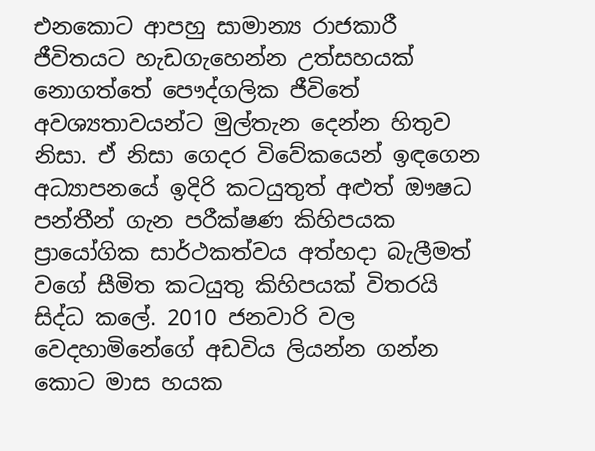එනකොට ආපහු සාමාන්‍ය රාජකාරී ජීවිතයට හැඩගැහෙන්න උත්සහයක් නොගත්තේ පෞද්ගලික ජීවිතේ අවශ්‍යතාවයන්ට මුල්තැන දෙන්න හිතුව නිසා. ඒ නිසා ගෙදර විවේකයෙන් ඉඳගෙන අධ්‍යාපනයේ ඉදිරි කටයුතුත් අළුත් ඖෂධ පන්තීන් ගැන පරීක්ෂණ කිහිපයක ප්‍රායෝගික සාර්ථකත්වය අත්හදා බැලීමත් වගේ සීමිත කටයුතු කිහිපයක් විතරයි සිද්ධ කලේ. 2010 ජනවාරි වල වෙදහාමිනේගේ අඩවිය ලියන්න ගන්න කොට මාස හයක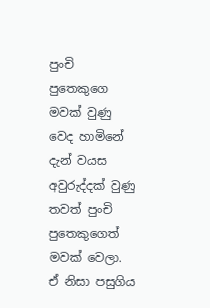පුංචි පුතෙකුගෙ මවක් වුණු වෙද හාමිනේ දැන් වයස අවුරුද්දක් වුණු තවත් පුංචි පුතෙකුගෙත් මවක් වෙලා. ඒ නිසා පසුගිය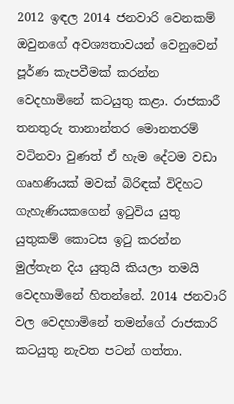2012 ඉඳල 2014 ජනවාරි වෙනකම් ඔවුනගේ අවශ්‍යතාවයන් වෙනුවෙන් පූර්ණ කැපවීමක් කරන්න වෙදහාමිනේ කටයුතු කළා. රාජකාරී තනතුරු තානාන්තර මොනතරම් වටිනවා වුණත් ඒ හැම දේටම වඩා ගෘහණියක් මවක් බිරිඳක් විදිහට ගැහැණියකගෙන් ඉටුවිය යුතු යුතුකම් කොටස ඉටු කරන්න මුල්තැන දිය යුතුයි කියලා තමයි වෙදහාමිනේ හිතන්නේ. 2014 ජනවාරි වල වෙදහාමිනේ තමන්ගේ රාජකාරි කටයුතු නැවත පටන් ගත්තා.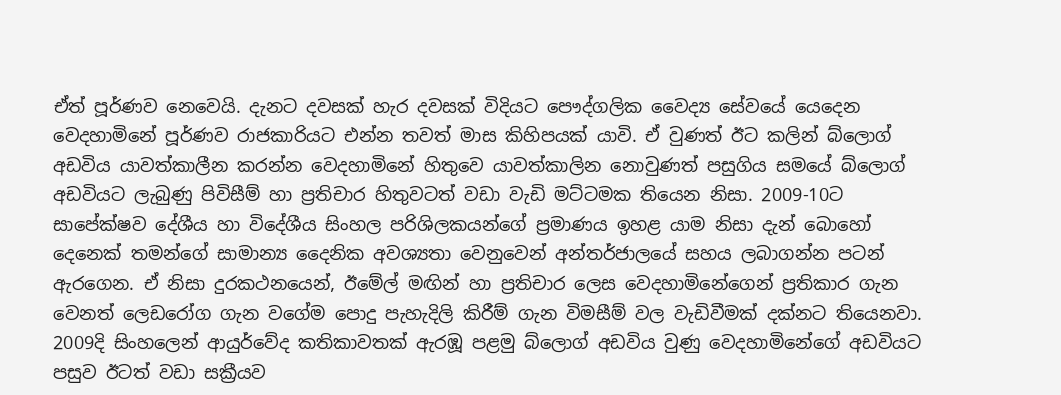ඒත් පූර්ණව නෙවෙයි. දැනට දවසක් හැර දවසක් විදියට පෞද්ගලික වෛද්‍ය සේවයේ යෙදෙන වෙදහාමිනේ පූර්ණව රාජකාරියට එන්න තවත් මාස කිහිපයක් යාවි. ඒ වුණත් ඊට කලින් බ්ලොග් අඩවිය යාවත්කාලීන කරන්න වෙදහාමිනේ හිතුවෙ යාවත්කාලින නොවුණත් පසුගිය සමයේ බ්ලොග් අඩවියට ලැබුණු පිවිසීම් හා ප්‍රතිචාර ‍හිතුවටත් වඩා වැඩි මට්ටමක තියෙන නිසා. 2009-10ට සාපේක්ෂව දේශීය හා විදේශීය සිංහල පරිශිලකයන්ගේ ප්‍රමාණය ඉහළ යාම නිසා දැන් බොහෝ දෙනෙක් තමන්ගේ සාමාන්‍ය දෛනික අවශ්‍යතා වෙනුවෙන් අන්තර්ජාලයේ සහය ලබාගන්න පටන් ඇරගෙන. ඒ නිසා දුරකථනයෙන්, ඊමේල් මඟින් හා ප්‍රතිචාර ලෙස වෙදහාමිනේගෙන් ප්‍රතිකාර ගැන වෙනත් ලෙඩරෝග ගැන වගේම පොදු පැහැදිලි කිරීම් ගැන විමසීම් වල වැඩිවීමක් දක්නට තියෙනවා. 2009දි සිංහලෙන් ආයුර්වේද කතිකාවතක් ඇරඹූ පළමු බ්ලොග් අඩවිය වුණු වෙදහාමිනේගේ අඩවියට පසුව ඊටත් වඩා සක්‍රීයව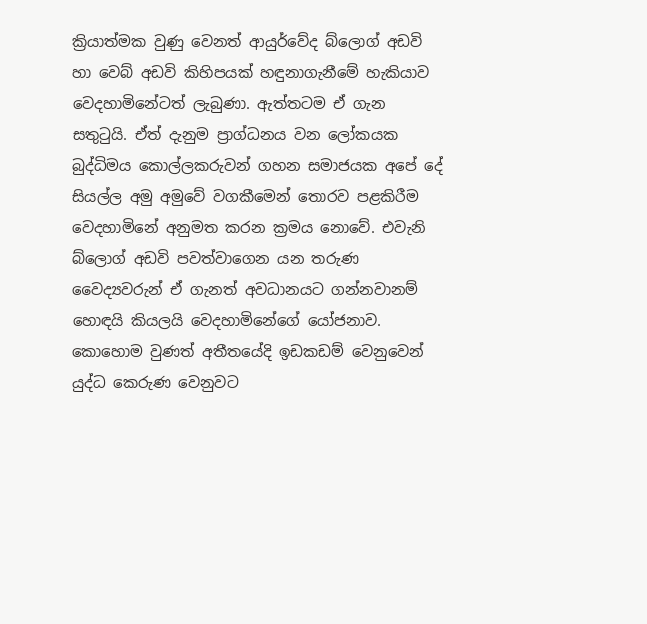ක්‍රියාත්මක වුණු වෙනත් ආයුර්වේද බ්ලොග් අඩවි හා වෙබ් අඩවි කිහිපයක් හඳුනාගැනීමේ හැකියාව වෙදහාමිනේටත් ලැබුණා. ඇත්තටම ඒ ගැන සතුටුයි. ඒත් දැනුම ප්‍රාග්ධනය වන ලෝකයක බුද්ධිමය කොල්ලකරුවන් ගහන සමාජයක අපේ දේ සියල්ල අමු අමුවේ වගකීමෙන් තොරව පළකිරීම වෙදහාමිනේ අනුමත කරන ක්‍රමය නොවේ. එවැනි බ්ලොග් අඩවි පවත්වාගෙන යන තරුණ වෛද්‍යවරුන් ඒ ගැනත් අවධානයට ගන්නවානම් හොඳයි කියලයි වෙදහාමිනේගේ යෝජනාව. කොහොම වුණත් අතීතයේදි ඉඩකඩම් වෙනුවෙන් යුද්ධ කෙරුණ වෙනුවට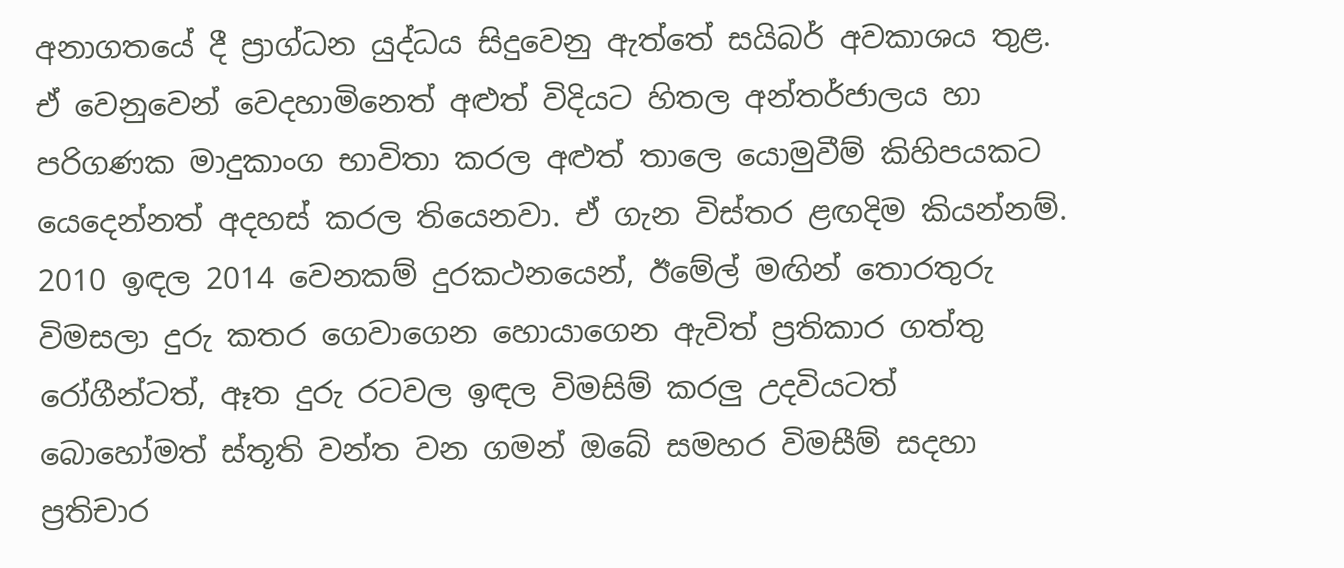අනාගතයේ දී ප්‍රාග්ධන යුද්ධය සිදුවෙනු ඇත්තේ සයිබර් අවකාශය තුළ. ඒ වෙනුවෙන් වෙදහාමිනෙත් අළුත් විදියට හිතල අන්තර්ජාලය හා පරිගණක මාදුකාංග භාවිතා කරල අළුත් තාලෙ යොමුවීම් කිහිපයකට යෙදෙන්නත් අදහස් කරල තියෙනවා. ඒ ගැන විස්තර ළඟදිම කියන්නම්. 2010 ඉඳල 2014 වෙනකම් දුරකථනයෙන්, ඊමේල් මඟින් තොරතුරු විමසලා දුරු කතර ගෙවාගෙන හොයාගෙන ඇවිත් ප්‍රතිකාර ගත්තු රෝගීන්ටත්, ඈත දුරු රටවල ඉඳල විමසිම් කරලු උදවියටත් බොහෝමත් ස්තූති වන්ත වන ගමන් ඔබේ සමහර විමසීම් සදහා ප්‍රතිචාර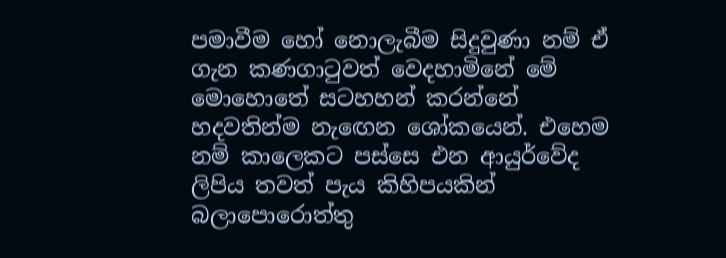පමාවීම හෝ නොලැබීම සිදුවුණා නම් ඒ ගැන කණගාටුවත් වෙදහාමිනේ මේ මොහොතේ සටහහන් කරන්නේ හදවතින්ම නැඟෙන ශෝකයෙන්. එහෙම නම් කාලෙකට පස්සෙ එන ආයුර්වේද ලිපිය තවත් පැය කිහිපයකින් බලාපොරොත්තු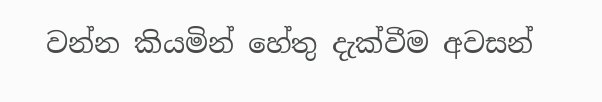වන්න කියමින් හේතු දැක්වීම අවසන්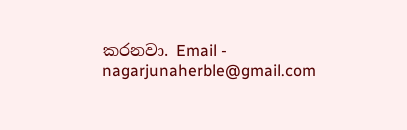කරනවා. Email - nagarjunaherble@gmail.com